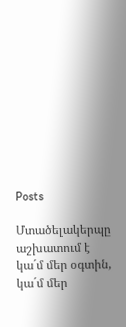Posts

Մտածելակերպը աշխատում է կա´մ մեր օգտին, կա´մ մեր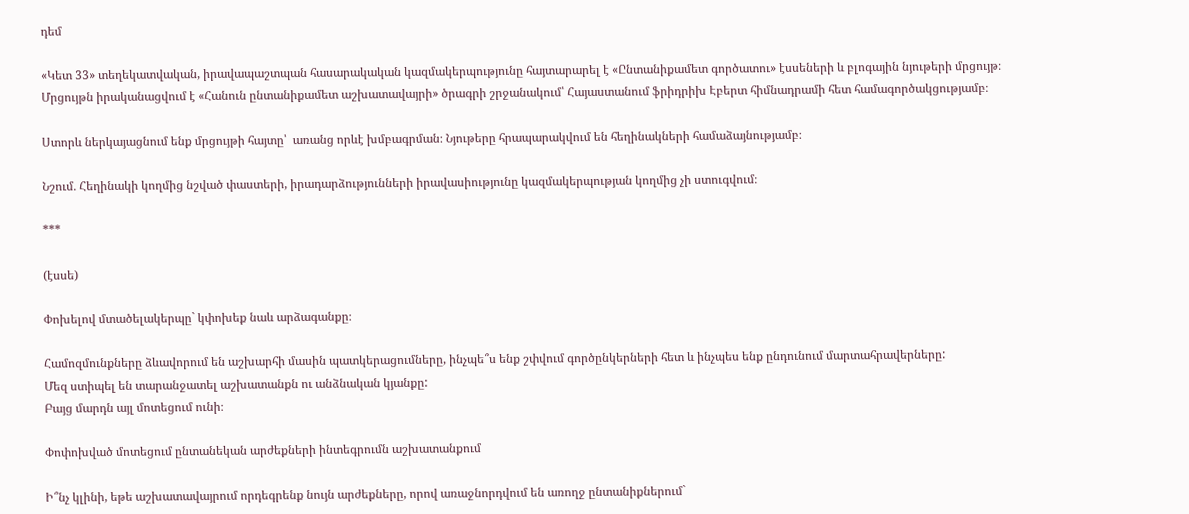դեմ

«Կետ 33» տեղեկատվական, իրավապաշտպան հասարակական կազմակերպությունը հայտարարել է «Ընտանիքամետ գործատու» էսսեների և բլոգային նյութերի մրցույթ։ Մրցույթն իրականացվում է «Հանուն ընտանիքամետ աշխատավայրի» ծրագրի շրջանակում՝ Հայաստանում ֆրիդրիխ Էբերտ հիմնադրամի հետ համագործակցությամբ։

Ստորև ներկայացնում ենք մրցույթի հայտը՝  առանց որևէ խմբագրման։ Նյութերը հրապարակվում են հեղինակների համաձայնությամբ։

Նշում․ Հեղինակի կողմից նշված փաստերի, իրադարձությունների իրավասիությունը կազմակերպության կողմից չի ստուգվում։

***

(էսսե)

Փոխելով մտածելակերպը` կփոխեք նաև արձագանքը։

Համոզմունքները ձևավորում են աշխարհի մասին պատկերացումները, ինչպե՞ս ենք շփվում գործընկերների հետ և ինչպես ենք ընդունում մարտահրավերները:
Մեզ ստիպել են տարանջատել աշխատանքն ու անձնական կյանքը:
Բայց մարդն այլ մոտեցում ունի։

Փոփոխված մոտեցում ընտանեկան արժեքների ինտեգրումն աշխատանքում

Ի՞նչ կլինի, եթե աշխատավայրում որդեգրենք նույն արժեքները, որով առաջնորդվում են առողջ ընտանիքներում`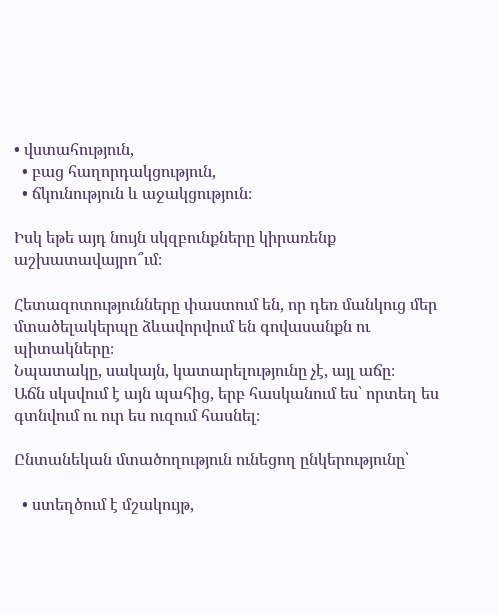• վստահություն,
  • բաց հաղորդակցություն,
  • ճկունություն և աջակցություն։

Իսկ եթե այդ նույն սկզբունքները կիրառենք աշխատավայրո՞ւմ։

Հետազոտությունները փաստում են, որ դեռ մանկուց մեր մտածելակերպը ձևավորվում են գովասանքն ու պիտակները։
Նպատակը, սակայն, կատարելությունը չէ, այլ աճը։
Աճն սկսվում է այն պահից, երբ հասկանում ես՝ որտեղ ես գտնվում ու ուր ես ուզում հասնել։

Ընտանեկան մտածողություն ունեցող ընկերությունը՝

  • ստեղծում է մշակույթ,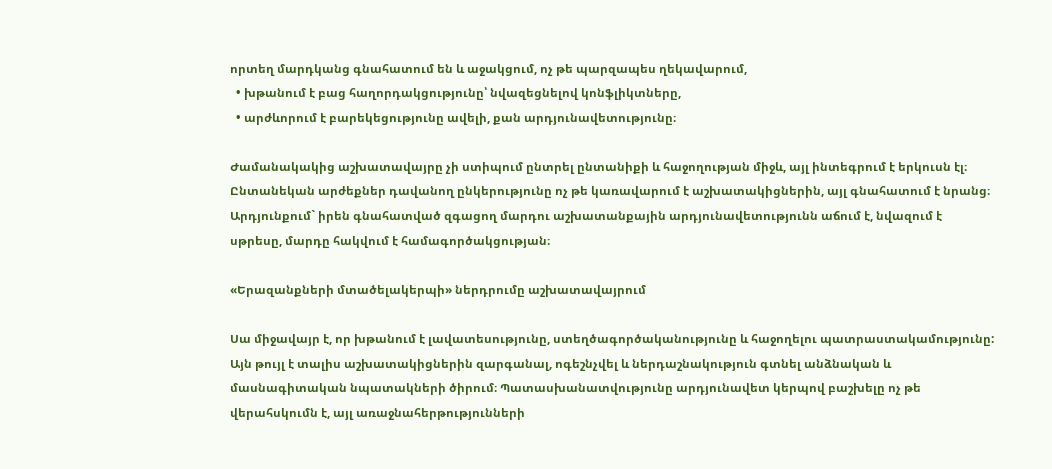որտեղ մարդկանց գնահատում են և աջակցում, ոչ թե պարզապես ղեկավարում,
  • խթանում է բաց հաղորդակցությունը՝ նվազեցնելով կոնֆլիկտները,
  • արժևորում է բարեկեցությունը ավելի, քան արդյունավետությունը։

Ժամանակակից աշխատավայրը չի ստիպում ընտրել ընտանիքի և հաջողության միջև, այլ ինտեգրում է երկուսն էլ։
Ընտանեկան արժեքներ դավանող ընկերությունը ոչ թե կառավարում է աշխատակիցներին, այլ գնահատում է նրանց։
Արդյունքում` իրեն գնահատված զգացող մարդու աշխատանքային արդյունավետությունն աճում է, նվազում է սթրեսը, մարդը հակվում է համագործակցության։

«Երազանքների մտածելակերպի» ներդրումը աշխատավայրում

Սա միջավայր է, որ խթանում է լավատեսությունը, ստեղծագործականությունը և հաջողելու պատրաստակամությունը:
Այն թույլ է տալիս աշխատակիցներին զարգանալ, ոգեշնչվել և ներդաշնակություն գտնել անձնական և մասնագիտական նպատակների ծիրում։ Պատասխանատվությունը արդյունավետ կերպով բաշխելը ոչ թե վերահսկումն է, այլ առաջնահերթությունների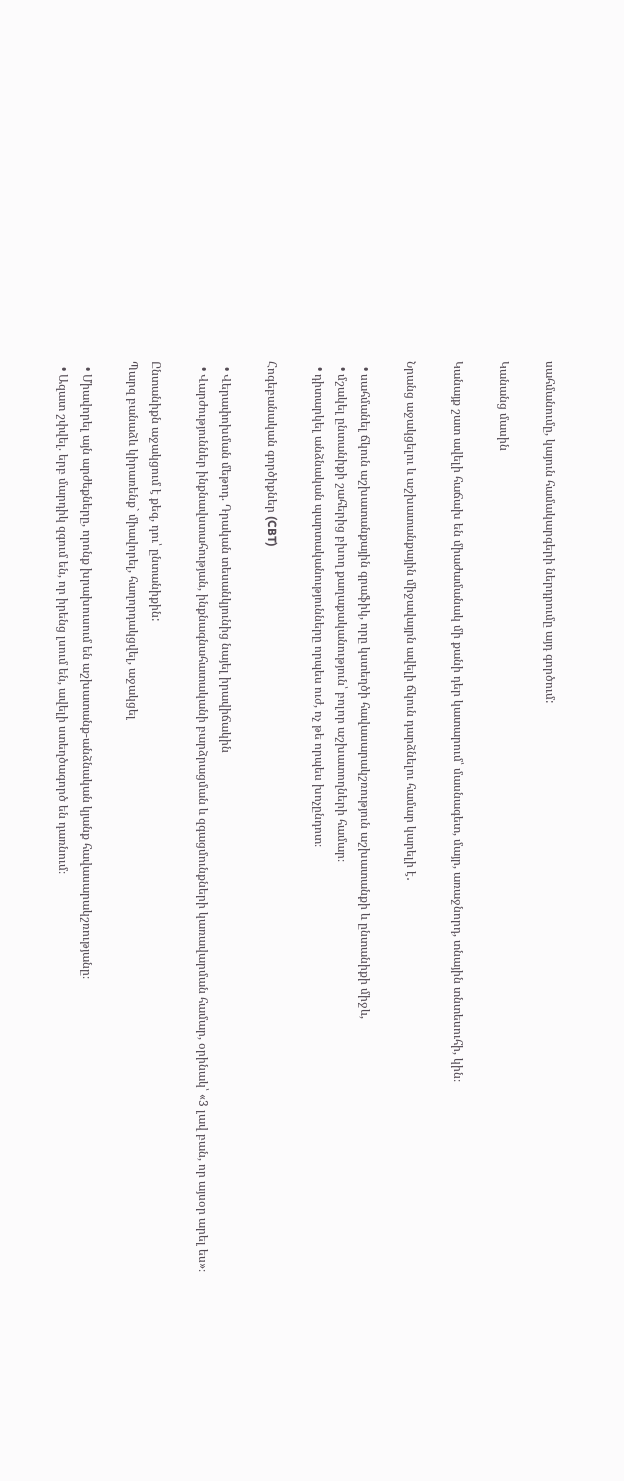սահմանումը, կայուն համակարգերի ներդրումը այդ գործում:

Կանանց մասին

Կանայք շատ ավելի հաճախ են միաժամանակ մի քանի դեր կատարում՝ մասնագետ, մայր, առաջնորդ, տնային տնտեսուհի, կին։

Նրանց աջակցելու և աշխատանքային միջավայրն ավելի ճկուն դարձնելու համար կարելի է․

  • սահմանել ճկուն աշխատանքային գրաֆիկ, որը կստեղծի հավասարակշռություն աշխատանքի և ընտանիքի միջև,
  • մշակել ընտանիքի շահերից բխող քաղաքականություն՝ բոլոր աշխատողների համար։
  • դիտարկել անձնական պարտականությունները որպես ուժ, ոչ թե որպես խոչընդոտ։

Հոգեբանական գործիքներ (CBT)

  • Վերափոխման մեթոդ. Դրական տեսանկյունից նայել իրավիճակին
  • Վարժություններ ինքնավստահության, ինքնագնահատականի բարձրացման և զգացմունքների կառավարման համար, օրինակ՝ «3 լավ բան, որ այսօր արել ես»։

Ընտանիքն աջակցում է քեզ, դու՝ ընտանիքին:
Պարզ բանաձև կիրառենք` միավորել, հաղորդակցվել, աջակցել

  • Միավորել այն արժեքները, որոնք խրախուսում են աշխատանք-անձնական կյանք հավասարակշռությանը։
  • Ազատ շփվել. երբ մարդիկ զգում են, որ իրենց լսում են, ավելի ստեղծագործ են դառնում։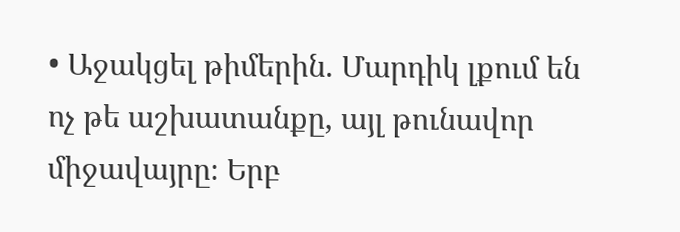• Աջակցել թիմերին. Մարդիկ լքում են ոչ թե աշխատանքը, այլ թունավոր միջավայրը։ Երբ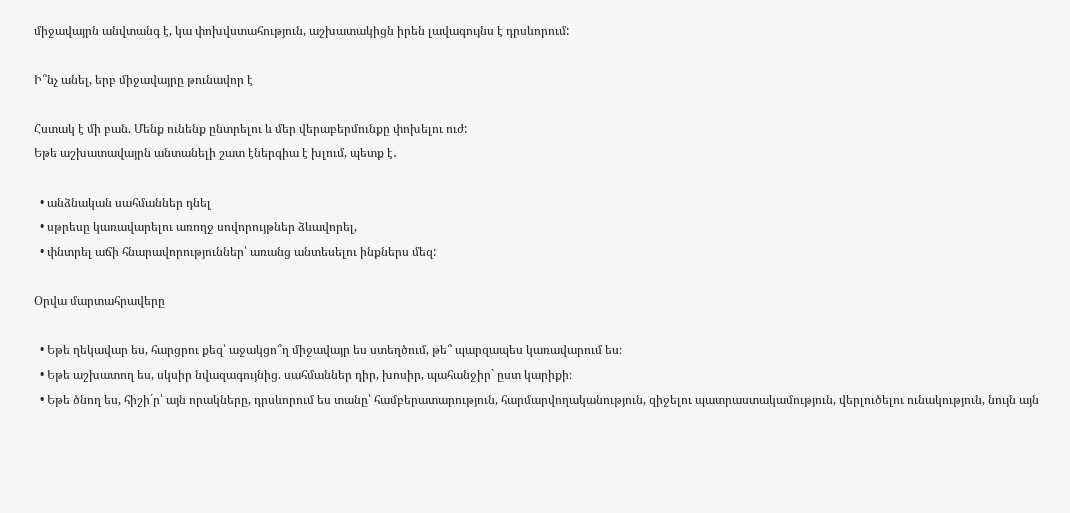միջավայրն անվտանգ է, կա փոխվստահություն, աշխատակիցն իրեն լավագույնս է դրսևորում:

Ի՞նչ անել, երբ միջավայրը թունավոր է

Հստակ է մի բան. Մենք ունենք ընտրելու և մեր վերաբերմունքը փոխելու ուժ:
Եթե աշխատավայրն անտանելի շատ էներգիա է խլում, պետք է․

  • անձնական սահմաններ դնել
  • սթրեսը կառավարելու առողջ սովորույթներ ձևավորել,
  • փնտրել աճի հնարավորություններ՝ առանց անտեսելու ինքներս մեզ:

Օրվա մարտահրավերը

  • Եթե ղեկավար ես, հարցրու քեզ՝ աջակցո՞ղ միջավայր ես ստեղծում, թե՞ պարզապես կառավարում ես։
  • Եթե աշխատող ես, սկսիր նվազագույնից. սահմաններ դիր, խոսիր, պահանջիր` ըստ կարիքի։
  • Եթե ծնող ես, հիշի´ր՝ այն որակները, դրսևորում ես տանը՝ համբերատարություն, հարմարվողականություն, զիջելու պատրաստակամություն, վերլուծելու ունակություն, նույն այն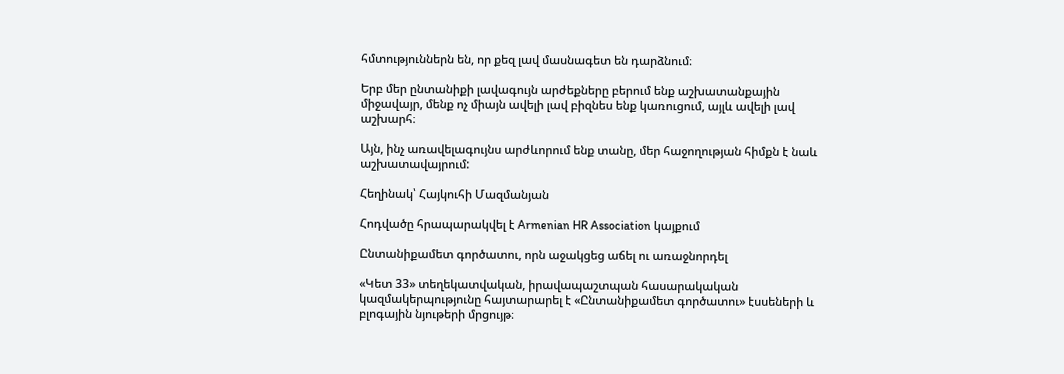հմտություններն են, որ քեզ լավ մասնագետ են դարձնում։

Երբ մեր ընտանիքի լավագույն արժեքները բերում ենք աշխատանքային միջավայր, մենք ոչ միայն ավելի լավ բիզնես ենք կառուցում, այլև ավելի լավ աշխարհ։

Այն, ինչ առավելագույնս արժևորում ենք տանը, մեր հաջողության հիմքն է նաև աշխատավայրում:

Հեղինակ՝ Հայկուհի Մազմանյան

Հոդվածը հրապարակվել է Armenian HR Association կայքում

Ընտանիքամետ գործատու, որն աջակցեց աճել ու առաջնորդել

«Կետ 33» տեղեկատվական, իրավապաշտպան հասարակական կազմակերպությունը հայտարարել է «Ընտանիքամետ գործատու» էսսեների և բլոգային նյութերի մրցույթ։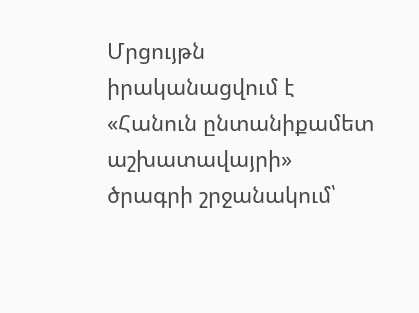Մրցույթն իրականացվում է «Հանուն ընտանիքամետ աշխատավայրի» ծրագրի շրջանակում՝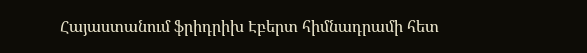Հայաստանում ֆրիդրիխ Էբերտ հիմնադրամի հետ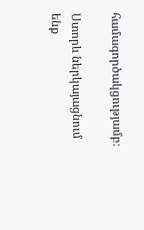համագործակցությամբ։

Ստորև ներկայացնում ենք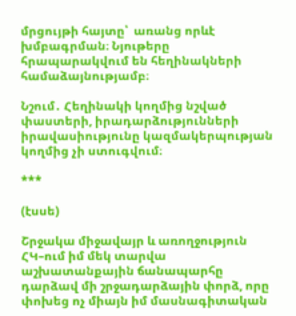մրցույթի հայտը՝  առանց որևէ խմբագրման։ Նյութերը հրապարակվում են հեղինակների համաձայնությամբ։

Նշում․ Հեղինակի կողմից նշված փաստերի, իրադարձությունների իրավասիությունը կազմակերպության կողմից չի ստուգվում։

***

(էսսե)

Շրջակա միջավայր և առողջություն ՀԿ–ում իմ մեկ տարվա աշխատանքային ճանապարհը դարձավ մի շրջադարձային փորձ, որը փոխեց ոչ միայն իմ մասնագիտական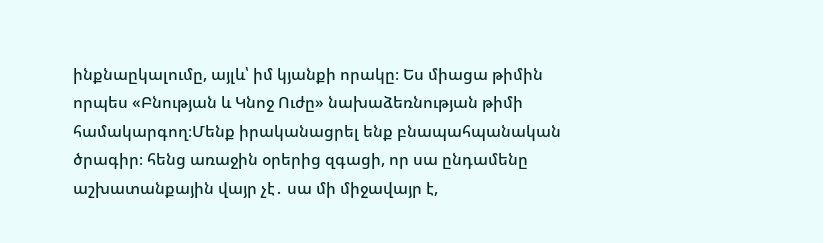ինքնաըկալումը, այլև՝ իմ կյանքի որակը։ Ես միացա թիմին որպես «Բնության և Կնոջ Ուժը» նախաձեռնության թիմի համակարգող։Մենք իրականացրել ենք բնապահպանական ծրագիր։ հենց առաջին օրերից զգացի, որ սա ընդամենը աշխատանքային վայր չէ․ սա մի միջավայր է,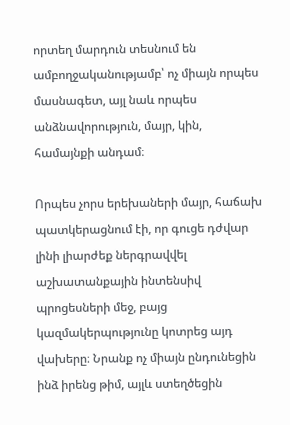որտեղ մարդուն տեսնում են ամբողջականությամբ՝ ոչ միայն որպես մասնագետ, այլ նաև որպես անձնավորություն, մայր, կին, համայնքի անդամ։

Որպես չորս երեխաների մայր, հաճախ պատկերացնում էի, որ գուցե դժվար լինի լիարժեք ներգրավվել աշխատանքային ինտենսիվ պրոցեսների մեջ, բայց կազմակերպությունը կոտրեց այդ վախերը։ Նրանք ոչ միայն ընդունեցին ինձ իրենց թիմ, այլև ստեղծեցին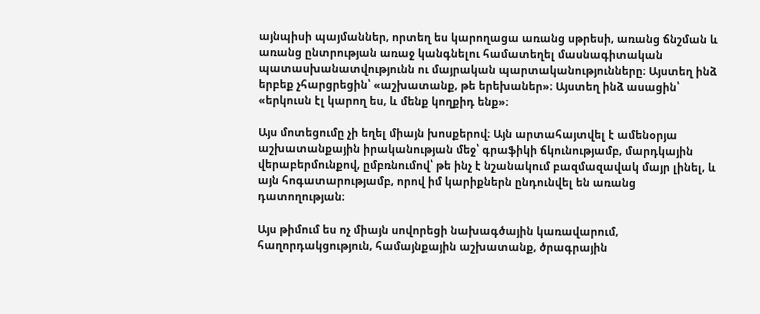այնպիսի պայմաններ, որտեղ ես կարողացա առանց սթրեսի, առանց ճնշման և առանց ընտրության առաջ կանգնելու համատեղել մասնագիտական պատասխանատվությունն ու մայրական պարտականությունները։ Այստեղ ինձ երբեք չհարցրեցին՝ «աշխատանք, թե երեխաներ»։ Այստեղ ինձ ասացին՝ «երկուսն էլ կարող ես, և մենք կողքիդ ենք»։

Այս մոտեցումը չի եղել միայն խոսքերով։ Այն արտահայտվել է ամենօրյա աշխատանքային իրականության մեջ՝ գրաֆիկի ճկունությամբ, մարդկային վերաբերմունքով, ըմբռնումով՝ թե ինչ է նշանակում բազմազավակ մայր լինել, և այն հոգատարությամբ, որով իմ կարիքներն ընդունվել են առանց դատողության։

Այս թիմում ես ոչ միայն սովորեցի նախագծային կառավարում, հաղորդակցություն, համայնքային աշխատանք, ծրագրային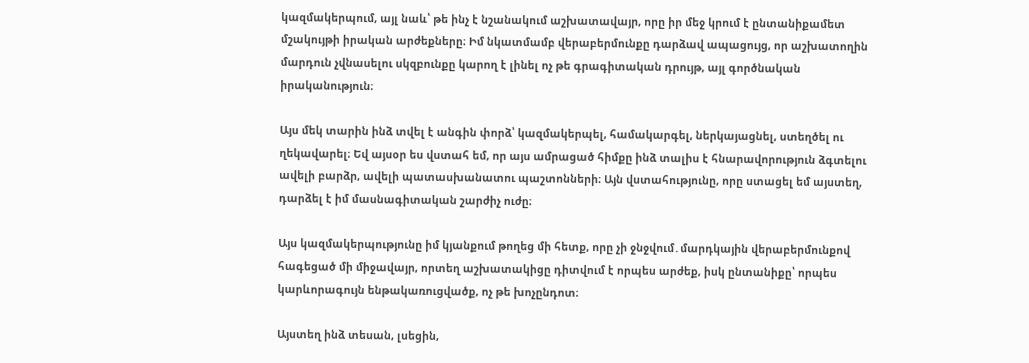կազմակերպում, այլ նաև՝ թե ինչ է նշանակում աշխատավայր, որը իր մեջ կրում է ընտանիքամետ մշակույթի իրական արժեքները։ Իմ նկատմամբ վերաբերմունքը դարձավ ապացույց, որ աշխատողին մարդուն չվնասելու սկզբունքը կարող է լինել ոչ թե գրագիտական դրույթ, այլ գործնական իրականություն։

Այս մեկ տարին ինձ տվել է անգին փորձ՝ կազմակերպել, համակարգել, ներկայացնել, ստեղծել ու ղեկավարել։ Եվ այսօր ես վստահ եմ, որ այս ամրացած հիմքը ինձ տալիս է հնարավորություն ձգտելու ավելի բարձր, ավելի պատասխանատու պաշտոնների։ Այն վստահությունը, որը ստացել եմ այստեղ, դարձել է իմ մասնագիտական շարժիչ ուժը։

Այս կազմակերպությունը իմ կյանքում թողեց մի հետք, որը չի ջնջվում․մարդկային վերաբերմունքով հագեցած մի միջավայր, որտեղ աշխատակիցը դիտվում է որպես արժեք, իսկ ընտանիքը՝ որպես կարևորագույն ենթակառուցվածք, ոչ թե խոչընդոտ։

Այստեղ ինձ տեսան, լսեցին,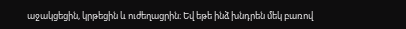աջակցեցին, կրթեցին և ուժեղացրին։ Եվ եթե ինձ խնդրեն մեկ բառով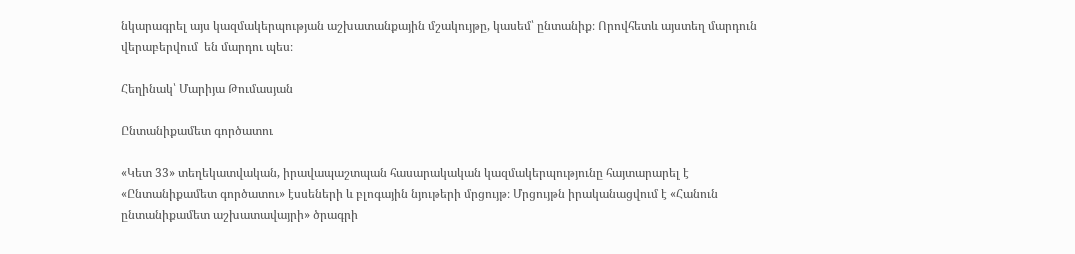նկարագրել այս կազմակերպության աշխատանքային մշակույթը, կասեմ՝ ընտանիք։ Որովհետև այստեղ մարդուն վերաբերվում  են մարդու պես։

Հեղինակ՝ Մարիյա Թումասյան

Ընտանիքամետ գործատու

«Կետ 33» տեղեկատվական, իրավապաշտպան հասարակական կազմակերպությունը հայտարարել է «Ընտանիքամետ գործատու» էսսեների և բլոգային նյութերի մրցույթ։ Մրցույթն իրականացվում է «Հանուն ընտանիքամետ աշխատավայրի» ծրագրի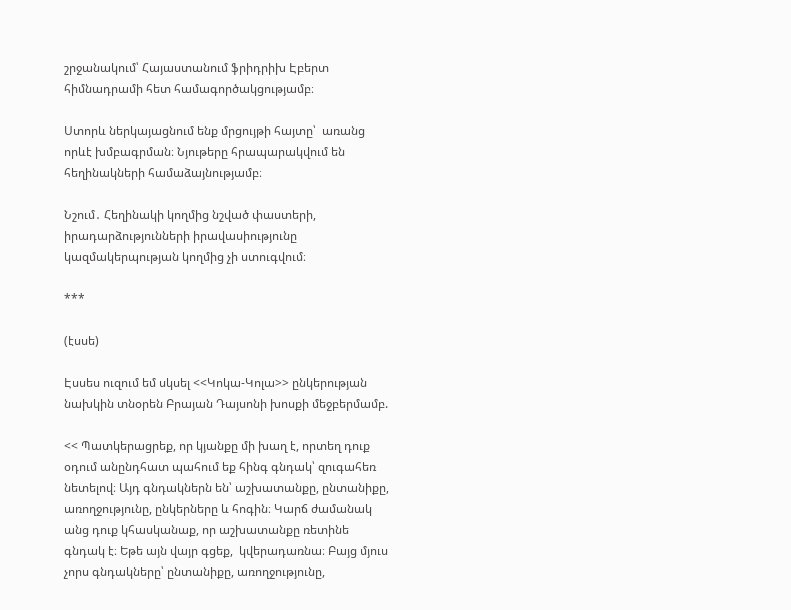շրջանակում՝ Հայաստանում ֆրիդրիխ Էբերտ հիմնադրամի հետ համագործակցությամբ։

Ստորև ներկայացնում ենք մրցույթի հայտը՝  առանց որևէ խմբագրման։ Նյութերը հրապարակվում են հեղինակների համաձայնությամբ։

Նշում․ Հեղինակի կողմից նշված փաստերի, իրադարձությունների իրավասիությունը կազմակերպության կողմից չի ստուգվում։

***

(էսսե)

Էսսես ուզում եմ սկսել <<Կոկա-Կոլա>> ընկերության նախկին տնօրեն Բրայան Դայսոնի խոսքի մեջբերմամբ.

<< Պատկերացրեք, որ կյանքը մի խաղ է, որտեղ դուք օդում անընդհատ պահում եք հինգ գնդակ՝ զուգահեռ նետելով։ Այդ գնդակներն են՝ աշխատանքը, ընտանիքը, առողջությունը, ընկերները և հոգին։ Կարճ ժամանակ անց դուք կհասկանաք, որ աշխատանքը ռետինե գնդակ է։ Եթե այն վայր գցեք,  կվերադառնա։ Բայց մյուս չորս գնդակները՝ ընտանիքը, առողջությունը,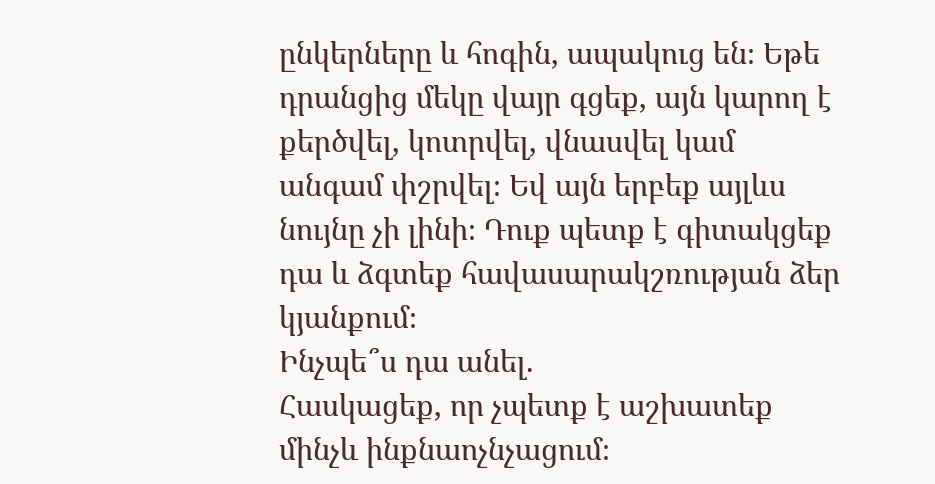ընկերները և հոգին, ապակուց են։ Եթե դրանցից մեկը վայր գցեք, այն կարող է քերծվել, կոտրվել, վնասվել կամ անգամ փշրվել։ Եվ այն երբեք այլևս նույնը չի լինի։ Դուք պետք է գիտակցեք դա և ձգտեք հավասարակշռության ձեր կյանքում։
Ինչպե՞ս դա անել.
Հասկացեք, որ չպետք է աշխատեք մինչև ինքնաոչնչացում։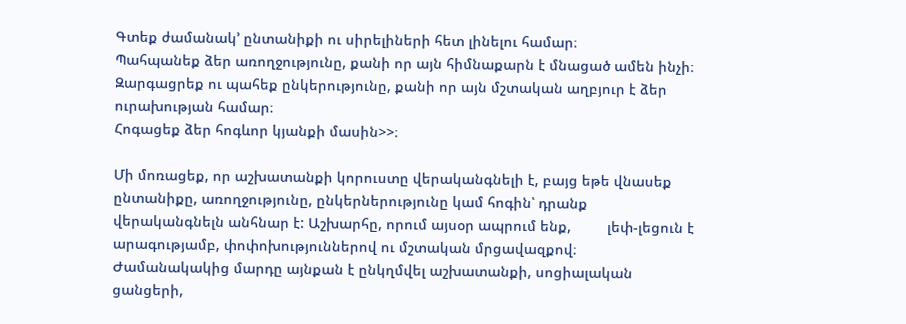Գտեք ժամանակ’ ընտանիքի ու սիրելիների հետ լինելու համար։
Պահպանեք ձեր առողջությունը, քանի որ այն հիմնաքարն է մնացած ամեն ինչի։
Զարգացրեք ու պահեք ընկերությունը, քանի որ այն մշտական աղբյուր է ձեր ուրախության համար։
Հոգացեք ձեր հոգևոր կյանքի մասին>>։

Մի մոռացեք, որ աշխատանքի կորուստը վերականգնելի է, բայց եթե վնասեք ընտանիքը, առողջությունը, ընկերներությունը կամ հոգին՝ դրանք վերականգնելն անհնար է: Աշխարհը, որում այսօր ապրում ենք,         լեփ-լեցուն է արագությամբ, փոփոխություններով ու մշտական մրցավազքով։ Ժամանակակից մարդը այնքան է ընկղմվել աշխատանքի, սոցիալական ցանցերի,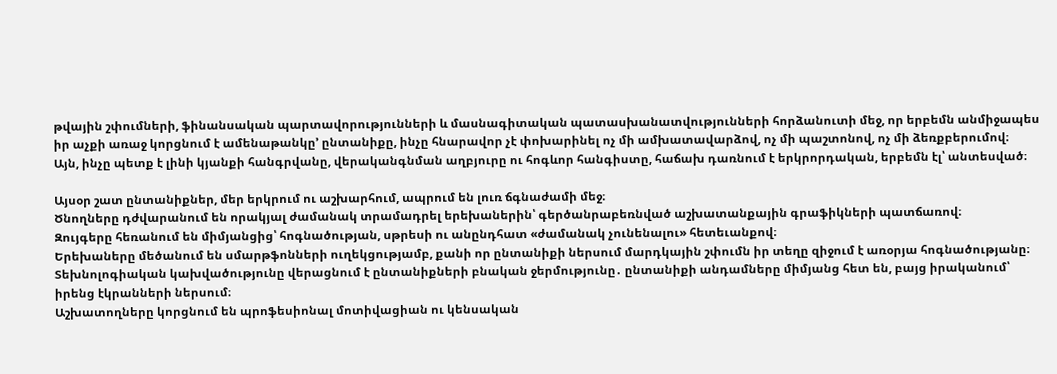թվային շփումների, ֆինանսական պարտավորությունների և մասնագիտական պատասխանատվությունների հորձանուտի մեջ, որ երբեմն անմիջապես իր աչքի առաջ կորցնում է ամենաթանկը’ ընտանիքը, ինչը հնարավոր չէ փոխարինել ոչ մի ամխատավարձով, ոչ մի պաշտոնով, ոչ մի ձեռքբերումով։
Այն, ինչը պետք է լինի կյանքի հանգրվանը, վերականգնման աղբյուրը ու հոգևոր հանգիստը, հաճախ դառնում է երկրորդական, երբեմն էլ՝ անտեսված։

Այսօր շատ ընտանիքներ, մեր երկրում ու աշխարհում, ապրում են լուռ ճգնաժամի մեջ։
Ծնողները դժվարանում են որակյալ ժամանակ տրամադրել երեխաներին՝ գերծանրաբեռնված աշխատանքային գրաֆիկների պատճառով։
Զույգերը հեռանում են միմյանցից՝ հոգնածության, սթրեսի ու անընդհատ «ժամանակ չունենալու» հետեւանքով։
Երեխաները մեծանում են սմարթֆոնների ուղեկցությամբ, քանի որ ընտանիքի ներսում մարդկային շփումն իր տեղը զիջում է առօրյա հոգնածությանը։
Տեխնոլոգիական կախվածությունը վերացնում է ընտանիքների բնական ջերմությունը․ ընտանիքի անդամները միմյանց հետ են, բայց իրականում՝ իրենց էկրանների ներսում։
Աշխատողները կորցնում են պրոֆեսիոնալ մոտիվացիան ու կենսական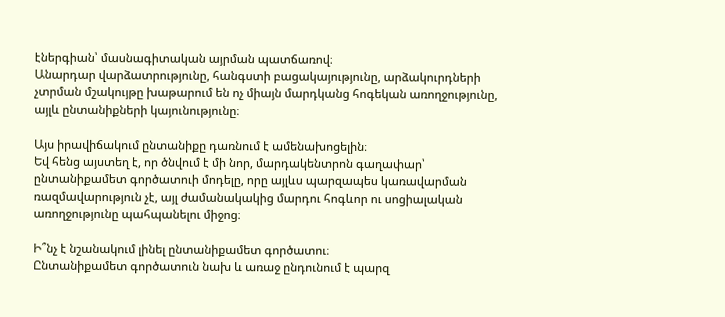էներգիան՝ մասնագիտական այրման պատճառով։
Անարդար վարձատրությունը, հանգստի բացակայությունը, արձակուրդների չտրման մշակույթը խաթարում են ոչ միայն մարդկանց հոգեկան առողջությունը, այլև ընտանիքների կայունությունը։

Այս իրավիճակում ընտանիքը դառնում է ամենախոցելին։
Եվ հենց այստեղ է, որ ծնվում է մի նոր, մարդակենտրոն գաղափար՝ ընտանիքամետ գործատուի մոդելը, որը այլևս պարզապես կառավարման ռազմավարություն չէ, այլ ժամանակակից մարդու հոգևոր ու սոցիալական առողջությունը պահպանելու միջոց։

Ի՞նչ է նշանակում լինել ընտանիքամետ գործատու։
Ընտանիքամետ գործատուն նախ և առաջ ընդունում է պարզ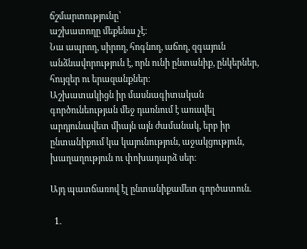ճշմարտությունը՝
աշխատողը մեքենա չէ։
Նա ապրող, սիրող, հոգնող, աճող, զգայուն անձնավորություն է, որն ունի ընտանիք, ընկերներ, հույզեր ու երազանքներ։
Աշխատակիցն իր մասնագիտական գործունեության մեջ դառնում է առավել արդյունավետ միայն այն ժամանակ, երբ իր ընտանիքում կա կայունություն, աջակցություն, խաղաղություն ու փոխադարձ սեր։

Այդ պատճառով էլ ընտանիքամետ գործատուն.

  1.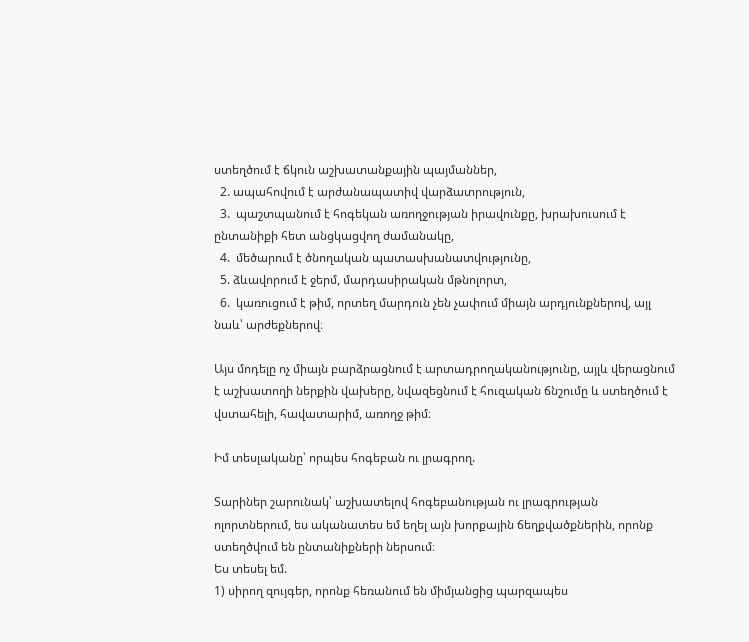ստեղծում է ճկուն աշխատանքային պայմաններ,
  2. ապահովում է արժանապատիվ վարձատրություն,
  3.  պաշտպանում է հոգեկան առողջության իրավունքը, խրախուսում է ընտանիքի հետ անցկացվող ժամանակը,
  4.  մեծարում է ծնողական պատասխանատվությունը,
  5. ձևավորում է ջերմ, մարդասիրական մթնոլորտ,
  6.  կառուցում է թիմ, որտեղ մարդուն չեն չափում միայն արդյունքներով, այլ նաև՝ արժեքներով։

Այս մոդելը ոչ միայն բարձրացնում է արտադրողականությունը, այլև վերացնում է աշխատողի ներքին վախերը, նվազեցնում է հուզական ճնշումը և ստեղծում է վստահելի, հավատարիմ, առողջ թիմ։

Իմ տեսլականը՝ որպես հոգեբան ու լրագրող.

Տարիներ շարունակ՝ աշխատելով հոգեբանության ու լրագրության ոլորտներում, ես ականատես եմ եղել այն խորքային ճեղքվածքներին, որոնք ստեղծվում են ընտանիքների ներսում։
Ես տեսել եմ.
1) սիրող զույգեր, որոնք հեռանում են միմյանցից պարզապես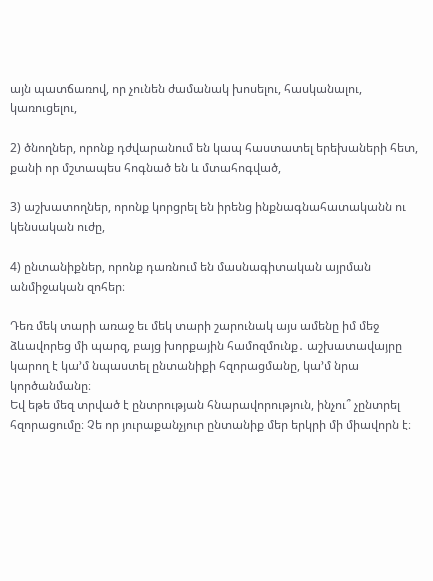այն պատճառով, որ չունեն ժամանակ խոսելու, հասկանալու, կառուցելու,

2) ծնողներ, որոնք դժվարանում են կապ հաստատել երեխաների հետ, քանի որ մշտապես հոգնած են և մտահոգված,

3) աշխատողներ, որոնք կորցրել են իրենց ինքնագնահատականն ու կենսական ուժը,

4) ընտանիքներ, որոնք դառնում են մասնագիտական այրման անմիջական զոհեր։

Դեռ մեկ տարի առաջ եւ մեկ տարի շարունակ այս ամենը իմ մեջ ձևավորեց մի պարզ, բայց խորքային համոզմունք․ աշխատավայրը կարող է կա’մ նպաստել ընտանիքի հզորացմանը, կա’մ նրա կործանմանը։
Եվ եթե մեզ տրված է ընտրության հնարավորություն, ինչու՞ չընտրել հզորացումը։ Չե որ յուրաքանչյուր ընտանիք մեր երկրի մի միավորն է։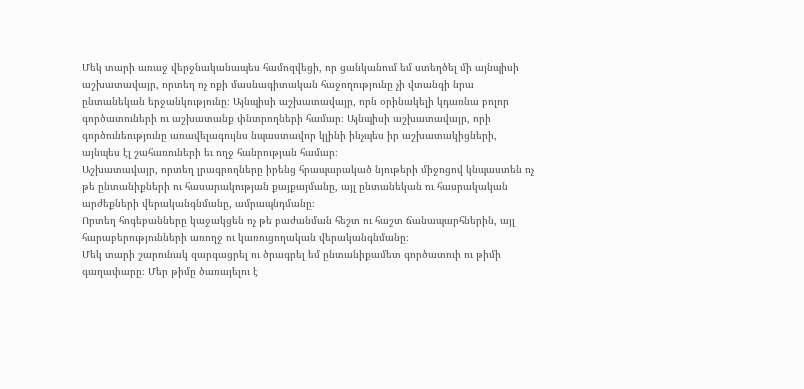Մեկ տարի առաջ վերջնականապես համոզվեցի, որ ցանկանում եմ ստեղծել մի այնպիսի աշխատավայր, որտեղ ոչ ոքի մասնագիտական հաջողությունը չի վտանգի նրա ընտանեկան երջանկությունը։ Այնպիսի աշխատավայր, որն օրինակելի կդառնա բոլոր գործատուների ու աշխատանք փնտրողների համար։ Այնպիսի աշխատավայր, որի գործունեությունը առավելագույնս նպաստավոր կլինի ինչպես իր աշխատակիցների, այնպես էլ շահառուների եւ ողջ հանրության համար։
Աշխատավայր, որտեղ լրագրողները իրենց հրապարակած նյութերի միջոցով կնպաստեն ոչ թե ընտանիքների ու հասարակության քայքայմանը, այլ ընտանեկան ու հասրակական արժեքների վերականգնմանը, ամրապնդմանը։
Որտեղ հոգեբանները կաջակցեն ոչ թե բաժանման հեշտ ու հաշտ ճանապարհներին, այլ հարաբերությունների առողջ ու կառուցողական վերականգնմանը։
Մեկ տարի շարունակ զարգացրել ու ծրագրել եմ ընտանիքամետ գործատուի ու թիմի գաղափարը։ Մեր թիմը ծառայելու է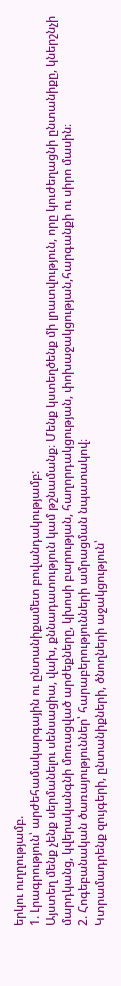երկու ուղղությամբ.
1. Լրագրություն՝ արժեհամակարգային ու ընտանիքամետ բովանդակությամբ:
Այստեղ մենք չենք սերմանելու սենսացիա, վախ, քննադատություն կամ թշնամանք։ Մենք կստեղծենք մի լրատվություն, որը կուժեղացնի ընտանիքը, կներշնչի մարդկանց, կվերականգնի մոռացված արժեքները, կխոսի բարության, հաղորդակցության, փոխաջակցության,հարգանքի ու սիրո մասին։
2. Հոգեբանական ծառայություններ՝ հարաբերությունների ամրացման նպատակով։
Կտրամադրենք զույգերի, ընտանիքների, ծնողների աջակցություն՝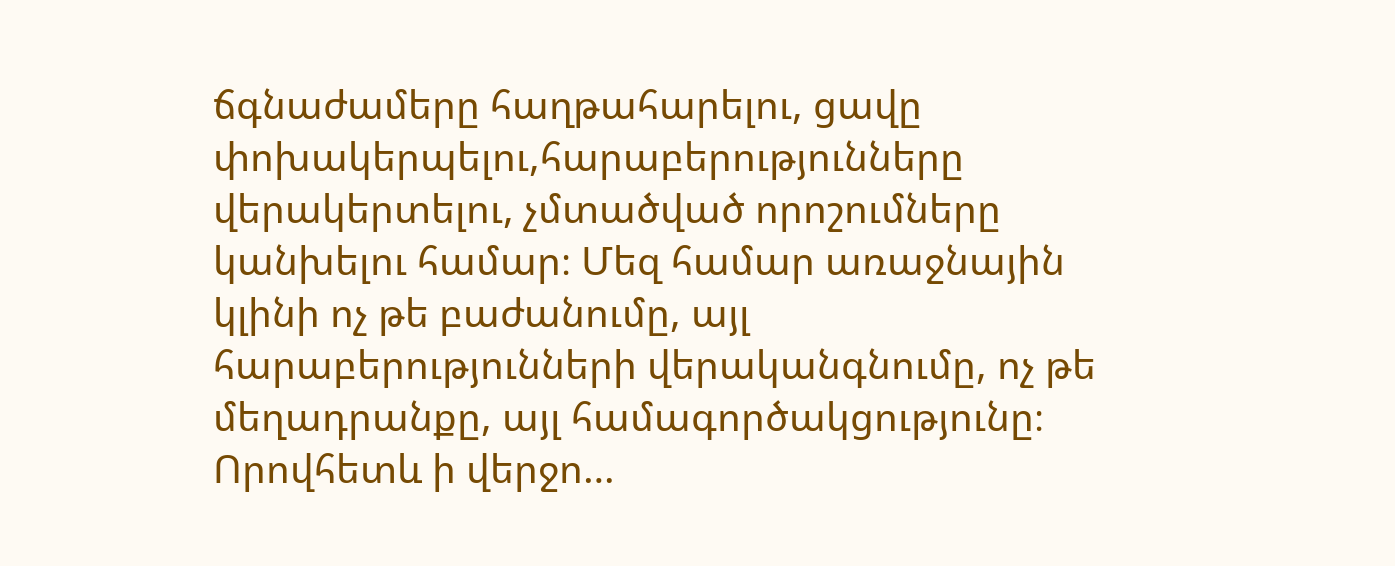ճգնաժամերը հաղթահարելու, ցավը փոխակերպելու,հարաբերությունները վերակերտելու, չմտածված որոշումները կանխելու համար։ Մեզ համար առաջնային կլինի ոչ թե բաժանումը, այլ հարաբերությունների վերականգնումը, ոչ թե մեղադրանքը, այլ համագործակցությունը։
Որովհետև ի վերջո…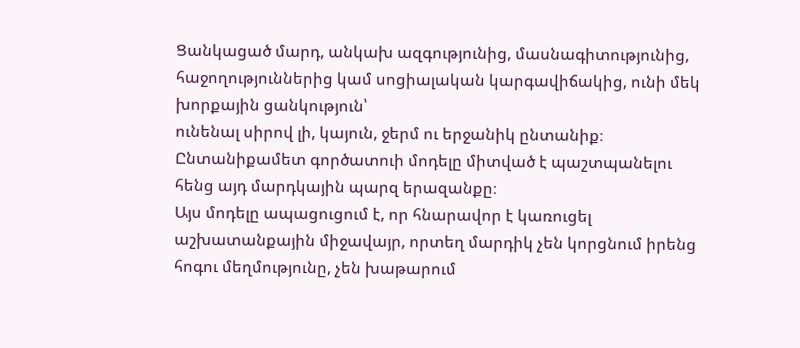Ցանկացած մարդ, անկախ ազգությունից, մասնագիտությունից, հաջողություններից կամ սոցիալական կարգավիճակից, ունի մեկ խորքային ցանկություն՝
ունենալ սիրով լի, կայուն, ջերմ ու երջանիկ ընտանիք։
Ընտանիքամետ գործատուի մոդելը միտված է պաշտպանելու հենց այդ մարդկային պարզ երազանքը։
Այս մոդելը ապացուցում է, որ հնարավոր է կառուցել աշխատանքային միջավայր, որտեղ մարդիկ չեն կորցնում իրենց հոգու մեղմությունը, չեն խաթարում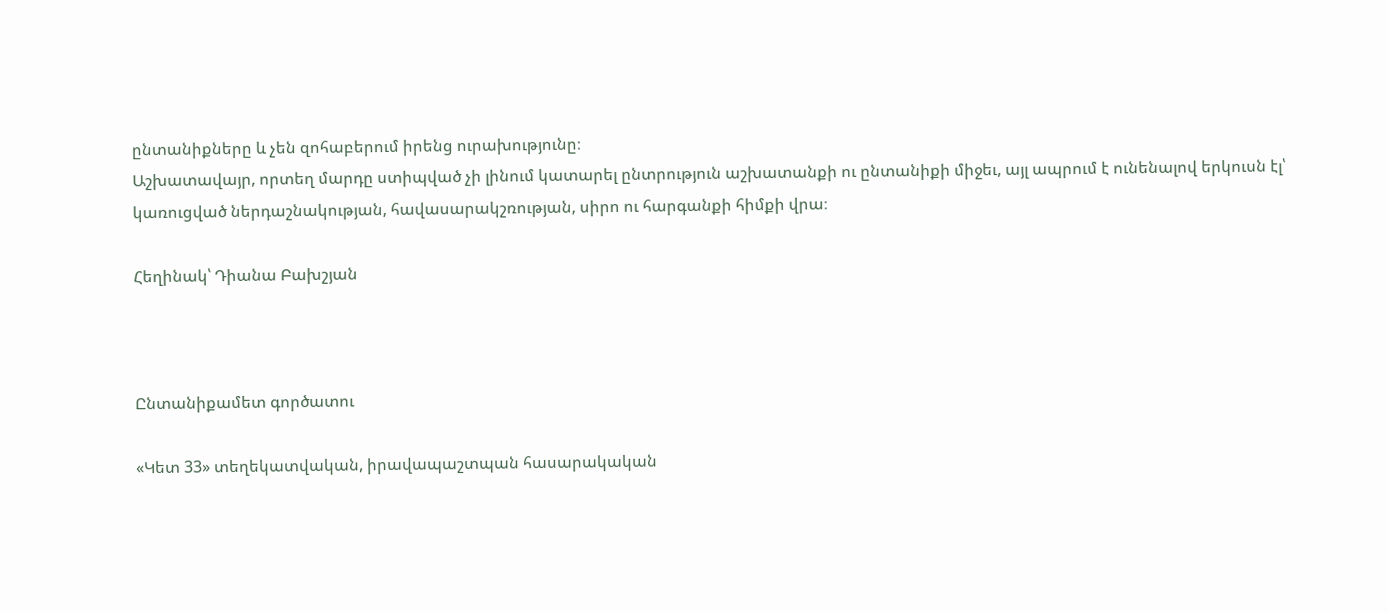ընտանիքները և չեն զոհաբերում իրենց ուրախությունը։
Աշխատավայր, որտեղ մարդը ստիպված չի լինում կատարել ընտրություն աշխատանքի ու ընտանիքի միջեւ, այլ ապրում է ունենալով երկուսն էլ՝ կառուցված ներդաշնակության, հավասարակշռության, սիրո ու հարգանքի հիմքի վրա։

Հեղինակ՝ Դիանա Բախշյան



Ընտանիքամետ գործատու

«Կետ 33» տեղեկատվական, իրավապաշտպան հասարակական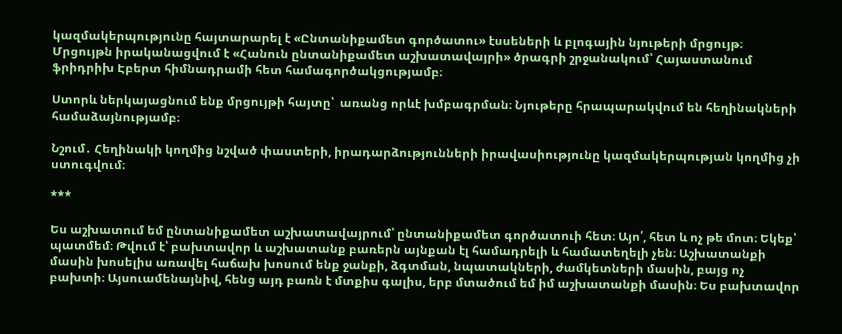կազմակերպությունը հայտարարել է «Ընտանիքամետ գործատու» էսսեների և բլոգային նյութերի մրցույթ։ Մրցույթն իրականացվում է «Հանուն ընտանիքամետ աշխատավայրի» ծրագրի շրջանակում՝ Հայաստանում ֆրիդրիխ Էբերտ հիմնադրամի հետ համագործակցությամբ։

Ստորև ներկայացնում ենք մրցույթի հայտը՝  առանց որևէ խմբագրման։ Նյութերը հրապարակվում են հեղինակների համաձայնությամբ։

Նշում․ Հեղինակի կողմից նշված փաստերի, իրադարձությունների իրավասիությունը կազմակերպության կողմից չի ստուգվում։

***

Ես աշխատում եմ ընտանիքամետ աշխատավայրում՝ ընտանիքամետ գործատուի հետ։ Այո՛, հետ և ոչ թե մոտ։ Եկեք՝ պատմեմ։ Թվում է՝ բախտավոր և աշխատանք բառերն այնքան էլ համադրելի և համատեղելի չեն։ Աշխատանքի մասին խոսելիս առավել հաճախ խոսում ենք ջանքի, ձգտման, նպատակների, ժամկետների մասին, բայց ոչ բախտի։ Այսուամենայնիվ, հենց այդ բառն է մտքիս գալիս, երբ մտածում եմ իմ աշխատանքի մասին։ Ես բախտավոր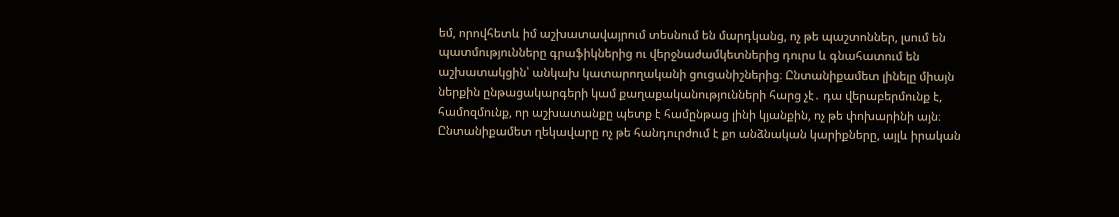եմ, որովհետև իմ աշխատավայրում տեսնում են մարդկանց, ոչ թե պաշտոններ, լսում են պատմությունները գրաֆիկներից ու վերջնաժամկետներից դուրս և գնահատում են աշխատակցին՝ անկախ կատարողականի ցուցանիշներից։ Ընտանիքամետ լինելը միայն ներքին ընթացակարգերի կամ քաղաքականությունների հարց չէ․ դա վերաբերմունք է, համոզմունք, որ աշխատանքը պետք է համընթաց լինի կյանքին, ոչ թե փոխարինի այն։ Ընտանիքամետ ղեկավարը ոչ թե հանդուրժում է քո անձնական կարիքները, այլև իրական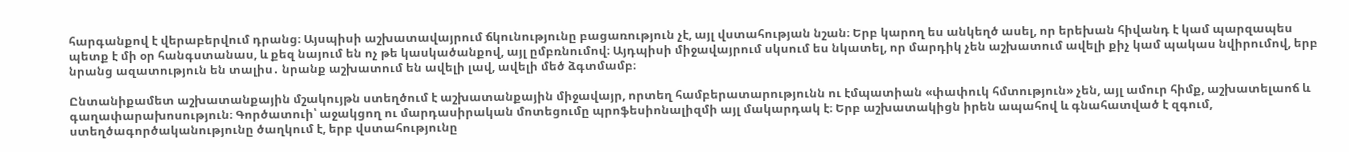հարգանքով է վերաբերվում դրանց։ Այսպիսի աշխատավայրում ճկունությունը բացառություն չէ, այլ վստահության նշան։ Երբ կարող ես անկեղծ ասել, որ երեխան հիվանդ է կամ պարզապես պետք է մի օր հանգստանաս, և քեզ նայում են ոչ թե կասկածանքով, այլ ըմբռնումով։ Այդպիսի միջավայրում սկսում ես նկատել, որ մարդիկ չեն աշխատում ավելի քիչ կամ պակաս նվիրումով, երբ նրանց ազատություն են տալիս․ նրանք աշխատում են ավելի լավ, ավելի մեծ ձգտմամբ։

Ընտանիքամետ աշխատանքային մշակույթն ստեղծում է աշխատանքային միջավայր, որտեղ համբերատարությունն ու էմպատիան «փափուկ հմտություն» չեն, այլ ամուր հիմք, աշխատելաոճ և գաղափարախոսություն։ Գործատուի՝ աջակցող ու մարդասիրական մոտեցումը պրոֆեսիոնալիզմի այլ մակարդակ է։ Երբ աշխատակիցն իրեն ապահով և գնահատված է զգում, ստեղծագործականությունը ծաղկում է, երբ վստահությունը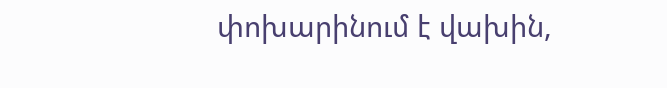փոխարինում է վախին,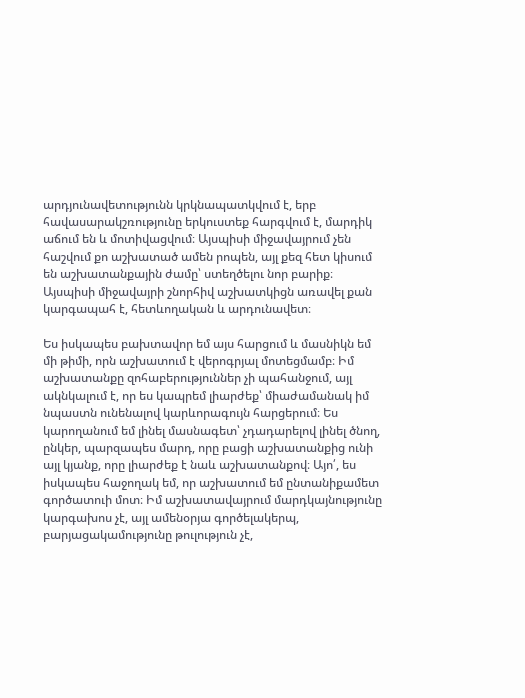արդյունավետությունն կրկնապատկվում է, երբ հավասարակշռությունը երկուստեք հարգվում է, մարդիկ աճում են և մոտիվացվում։ Այսպիսի միջավայրում չեն հաշվում քո աշխատած ամեն րոպեն, այլ քեզ հետ կիսում են աշխատանքային ժամը՝ ստեղծելու նոր բարիք։ Այսպիսի միջավայրի շնորհիվ աշխատկիցն առավել քան կարգապահ է, հետևողական և արդունավետ։

Ես իսկապես բախտավոր եմ այս հարցում և մասնիկն եմ մի թիմի, որն աշխատում է վերոգրյալ մոտեցմամբ։ Իմ աշխատանքը զոհաբերություններ չի պահանջում, այլ ակնկալում է, որ ես կապրեմ լիարժեք՝ միաժամանակ իմ նպաստն ունենալով կարևորագույն հարցերում։ Ես կարողանում եմ լինել մասնագետ՝ չդադարելով լինել ծնող, ընկեր, պարզապես մարդ, որը բացի աշխատանքից ունի այլ կյանք, որը լիարժեք է նաև աշխատանքով։ Այո՛, ես իսկապես հաջողակ եմ, որ աշխատում եմ ընտանիքամետ գործատուի մոտ։ Իմ աշխատավայրում մարդկայնությունը կարգախոս չէ, այլ ամենօրյա գործելակերպ, բարյացակամությունը թուլություն չէ,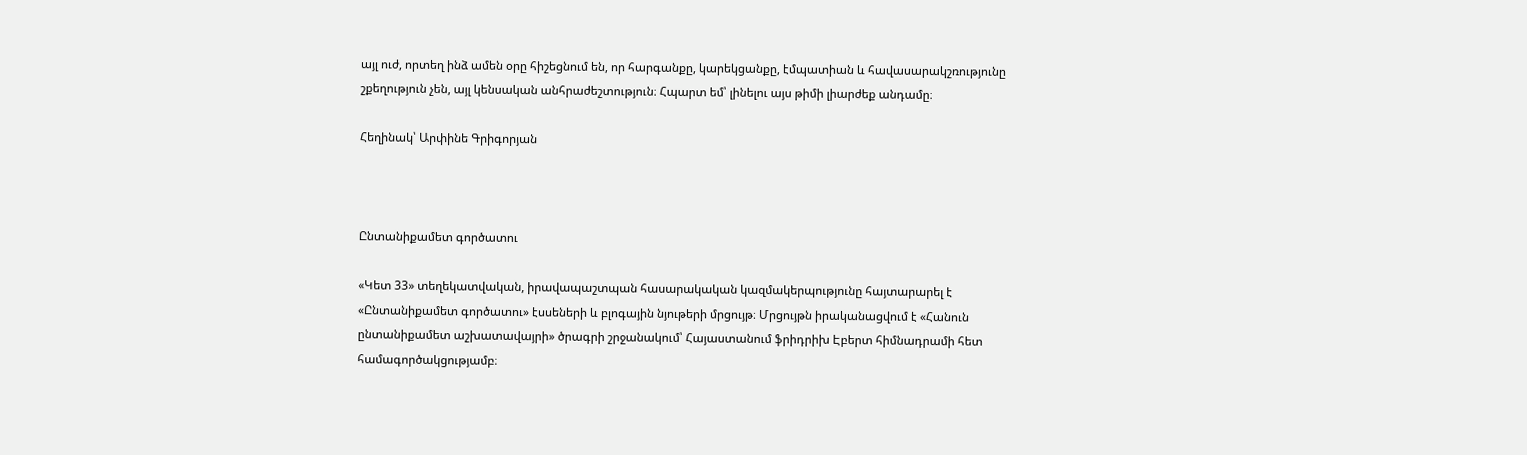այլ ուժ, որտեղ ինձ ամեն օրը հիշեցնում են, որ հարգանքը, կարեկցանքը, էմպատիան և հավասարակշռությունը շքեղություն չեն, այլ կենսական անհրաժեշտություն։ Հպարտ եմ՝ լինելու այս թիմի լիարժեք անդամը։

Հեղինակ՝ Արփինե Գրիգորյան



Ընտանիքամետ գործատու

«Կետ 33» տեղեկատվական, իրավապաշտպան հասարակական կազմակերպությունը հայտարարել է «Ընտանիքամետ գործատու» էսսեների և բլոգային նյութերի մրցույթ։ Մրցույթն իրականացվում է «Հանուն ընտանիքամետ աշխատավայրի» ծրագրի շրջանակում՝ Հայաստանում ֆրիդրիխ Էբերտ հիմնադրամի հետ համագործակցությամբ։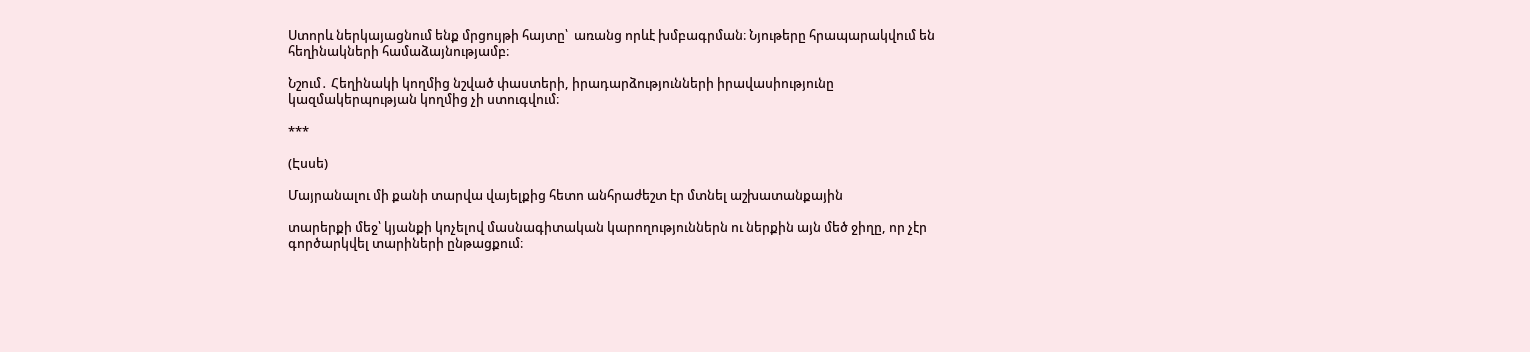Ստորև ներկայացնում ենք մրցույթի հայտը՝  առանց որևէ խմբագրման։ Նյութերը հրապարակվում են հեղինակների համաձայնությամբ։

Նշում․ Հեղինակի կողմից նշված փաստերի, իրադարձությունների իրավասիությունը կազմակերպության կողմից չի ստուգվում։

***

(Էսսե)

Մայրանալու մի քանի տարվա վայելքից հետո անհրաժեշտ էր մտնել աշխատանքային

տարերքի մեջ՝ կյանքի կոչելով մասնագիտական կարողություններն ու ներքին այն մեծ ջիղը, որ չէր գործարկվել տարիների ընթացքում։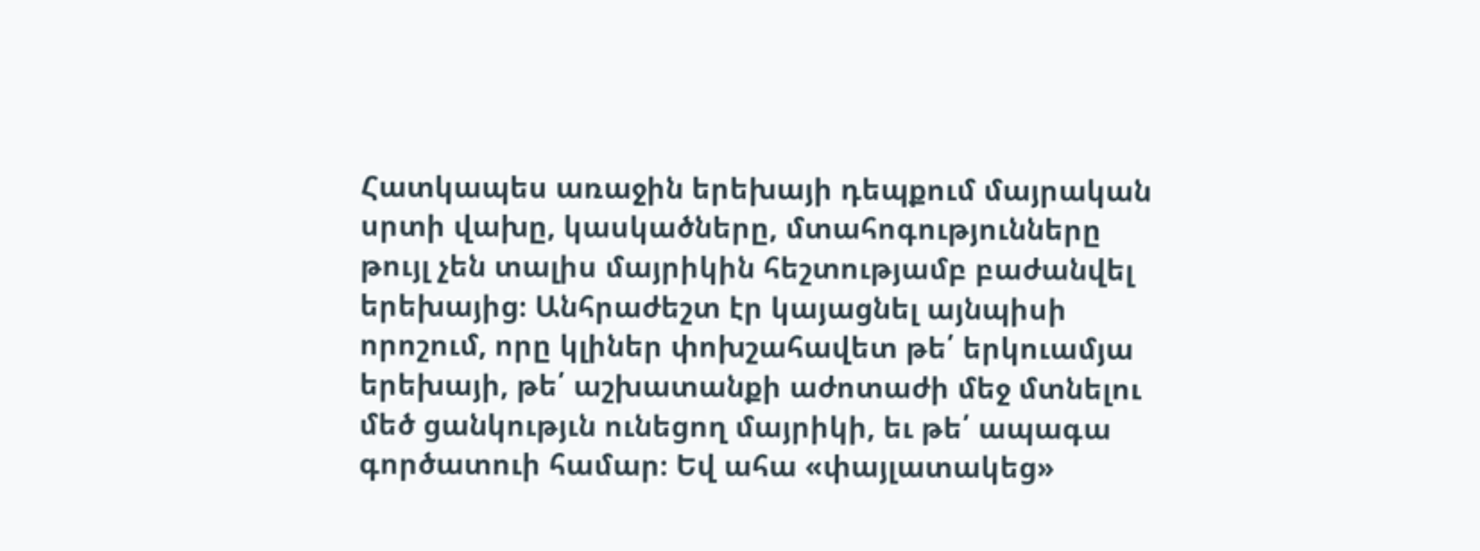Հատկապես առաջին երեխայի դեպքում մայրական սրտի վախը, կասկածները, մտահոգությունները թույլ չեն տալիս մայրիկին հեշտությամբ բաժանվել երեխայից։ Անհրաժեշտ էր կայացնել այնպիսի որոշում, որը կլիներ փոխշահավետ թե՛ երկուամյա երեխայի, թե՛ աշխատանքի աժոտաժի մեջ մտնելու մեծ ցանկությւն ունեցող մայրիկի, եւ թե՛ ապագա գործատուի համար։ Եվ ահա «փայլատակեց»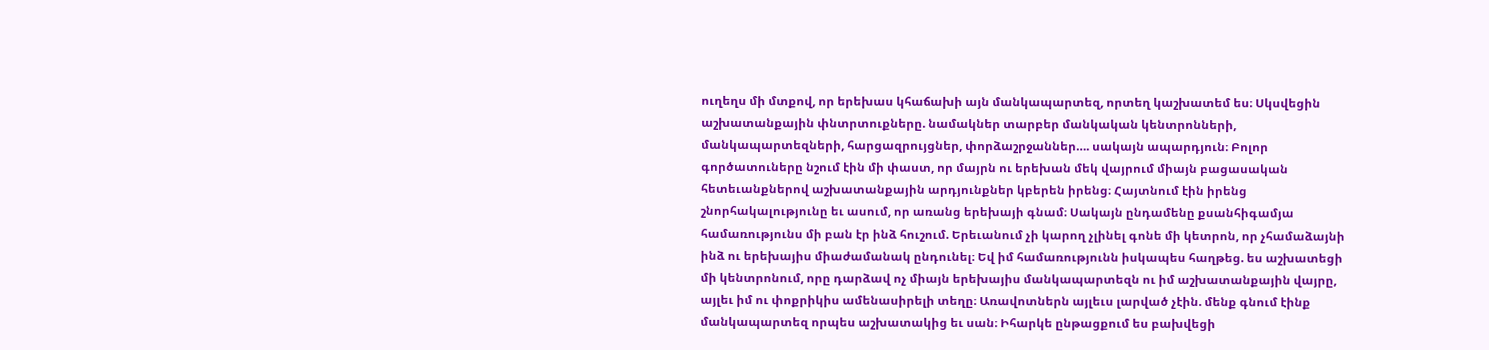ուղեղս մի մտքով, որ երեխաս կհաճախի այն մանկապարտեզ, որտեղ կաշխատեմ ես։ Սկսվեցին աշխատանքային փնտրտուքները. նամակներ տարբեր մանկական կենտրոնների, մանկապարտեզների, հարցազրույցներ, փորձաշրջաններ…. սակայն ապարդյուն։ Բոլոր գործատուները նշում էին մի փաստ, որ մայրն ու երեխան մեկ վայրում միայն բացասական հետեւանքներով աշխատանքային արդյունքներ կբերեն իրենց։ Հայտնում էին իրենց շնորհակալությունը եւ ասում, որ առանց երեխայի գնամ։ Սակայն ընդամենը քսանհիգամյա համառությունս մի բան էր ինձ հուշում. Երեւանում չի կարող չլինել գոնե մի կետրոն, որ չհամաձայնի ինձ ու երեխայիս միաժամանակ ընդունել։ Եվ իմ համառությունն իսկապես հաղթեց. ես աշխատեցի մի կենտրոնում, որը դարձավ ոչ միայն երեխայիս մանկապարտեզն ու իմ աշխատանքային վայրը, այլեւ իմ ու փոքրիկիս ամենասիրելի տեղը։ Առավոտներն այլեւս լարված չէին. մենք գնում էինք մանկապարտեզ որպես աշխատակից եւ սան։ Իհարկե ընթացքում ես բախվեցի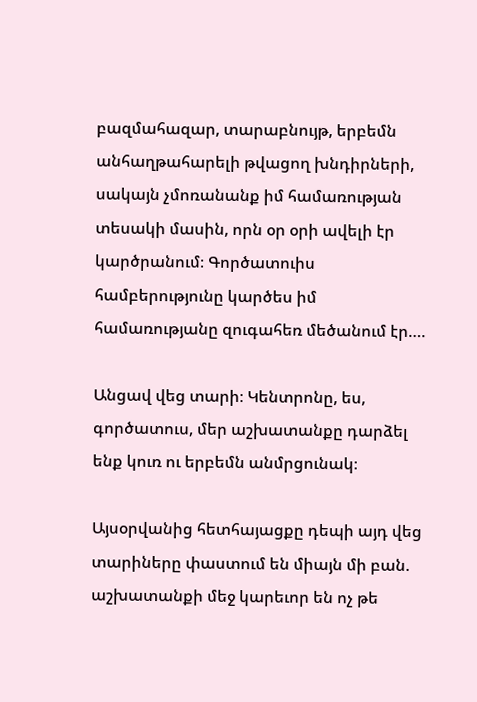բազմահազար, տարաբնույթ, երբեմն անհաղթահարելի թվացող խնդիրների, սակայն չմոռանանք իմ համառության տեսակի մասին, որն օր օրի ավելի էր կարծրանում։ Գործատուիս համբերությունը կարծես իմ համառությանը զուգահեռ մեծանում էր….

Անցավ վեց տարի։ Կենտրոնը, ես, գործատուս, մեր աշխատանքը դարձել ենք կուռ ու երբեմն անմրցունակ։

Այսօրվանից հետհայացքը դեպի այդ վեց տարիները փաստում են միայն մի բան. աշխատանքի մեջ կարեւոր են ոչ թե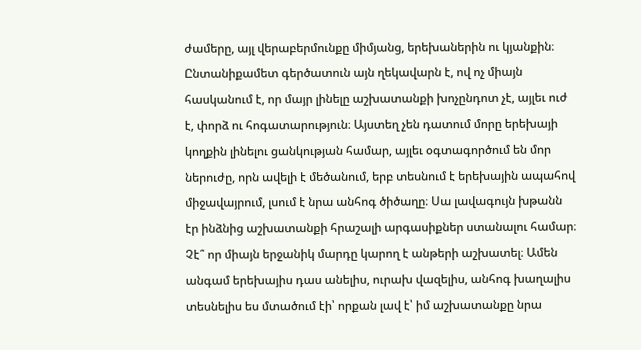ժամերը, այլ վերաբերմունքը միմյանց, երեխաներին ու կյանքին։ Ընտանիքամետ գերծատուն այն ղեկավարն է, ով ոչ միայն հասկանում է, որ մայր լինելը աշխատանքի խոչընդոտ չէ, այլեւ ուժ է, փորձ ու հոգատարություն։ Այստեղ չեն դատում մորը երեխայի կողքին լինելու ցանկության համար, այլեւ օգտագործում են մոր ներուժը, որն ավելի է մեծանում, երբ տեսնում է երեխային ապահով միջավայրում, լսում է նրա անհոգ ծիծաղը։ Սա լավագույն խթանն էր ինձնից աշխատանքի հրաշալի արգասիքներ ստանալու համար։ Չէ՞ որ միայն երջանիկ մարդը կարող է անթերի աշխատել։ Ամեն անգամ երեխայիս դաս անելիս, ուրախ վազելիս, անհոգ խաղալիս տեսնելիս ես մտածում էի՝ որքան լավ է՝ իմ աշխատանքը նրա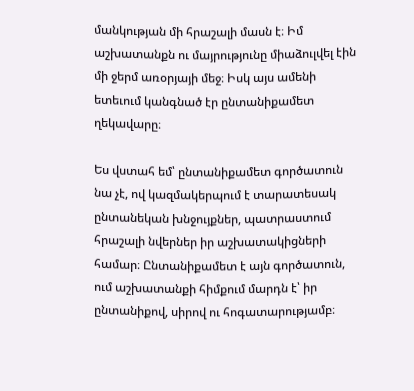մանկության մի հրաշալի մասն է։ Իմ աշխատանքն ու մայրությունը միաձուլվել էին մի ջերմ առօրյայի մեջ։ Իսկ այս ամենի ետեւում կանգնած էր ընտանիքամետ ղեկավարը։

Ես վստահ եմ՝ ընտանիքամետ գործատուն նա չէ, ով կազմակերպում է տարատեսակ ընտանեկան խնջույքներ, պատրաստում հրաշալի նվերներ իր աշխատակիցների համար։ Ընտանիքամետ է այն գործատուն, ում աշխատանքի հիմքում մարդն է՝ իր ընտանիքով, սիրով ու հոգատարությամբ։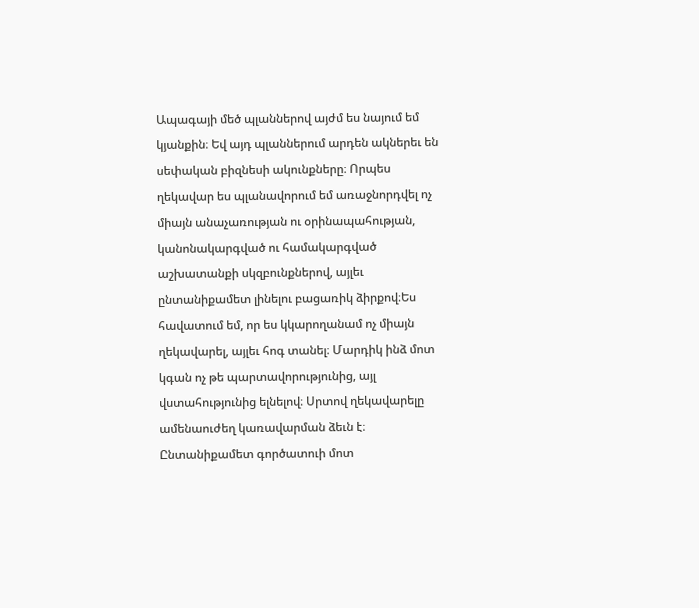Ապագայի մեծ պլաններով այժմ ես նայում եմ կյանքին։ Եվ այդ պլաններում արդեն ակներեւ են սեփական բիզնեսի ակունքները։ Որպես ղեկավար ես պլանավորում եմ առաջնորդվել ոչ միայն անաչառության ու օրինապահության, կանոնակարգված ու համակարգված աշխատանքի սկզբունքներով, այլեւ ընտանիքամետ լինելու բացառիկ ձիրքով։Ես հավատում եմ, որ ես կկարողանամ ոչ միայն ղեկավարել, այլեւ հոգ տանել։ Մարդիկ ինձ մոտ կգան ոչ թե պարտավորությունից, այլ վստահությունից ելնելով։ Սրտով ղեկավարելը ամենաուժեղ կառավարման ձեւն է։ Ընտանիքամետ գործատուի մոտ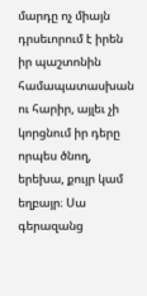մարդը ոչ միայն դրսեւորում է իրեն իր պաշտոնին համապատասխան ու հարիր, այլեւ չի կորցնում իր դերը որպես ծնող, երեխա, քույր կամ եղբայր։ Սա գերազանց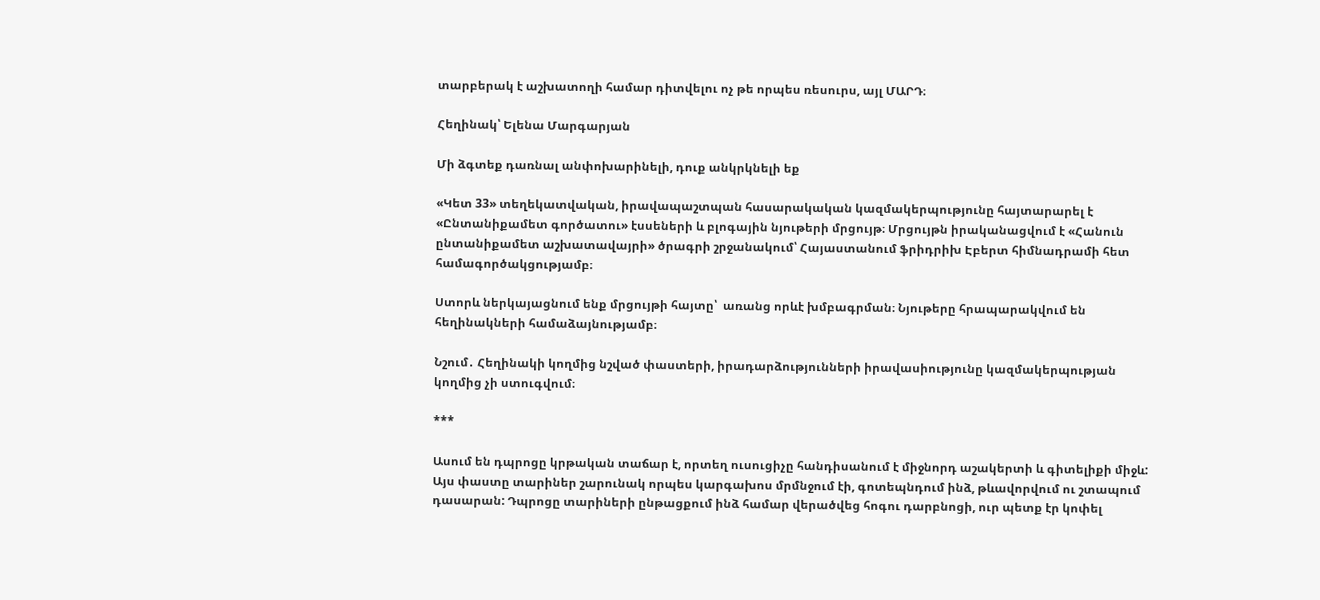տարբերակ է աշխատողի համար դիտվելու ոչ թե որպես ռեսուրս, այլ ՄԱՐԴ։

Հեղինակ՝ Ելենա Մարգարյան

Մի ձգտեք դառնալ անփոխարինելի, դուք անկրկնելի եք

«Կետ 33» տեղեկատվական, իրավապաշտպան հասարակական կազմակերպությունը հայտարարել է «Ընտանիքամետ գործատու» էսսեների և բլոգային նյութերի մրցույթ։ Մրցույթն իրականացվում է «Հանուն ընտանիքամետ աշխատավայրի» ծրագրի շրջանակում՝ Հայաստանում ֆրիդրիխ Էբերտ հիմնադրամի հետ համագործակցությամբ։

Ստորև ներկայացնում ենք մրցույթի հայտը՝  առանց որևէ խմբագրման։ Նյութերը հրապարակվում են հեղինակների համաձայնությամբ։

Նշում․ Հեղինակի կողմից նշված փաստերի, իրադարձությունների իրավասիությունը կազմակերպության կողմից չի ստուգվում։

***

Ասում են դպրոցը կրթական տաճար է, որտեղ ուսուցիչը հանդիսանում է միջնորդ աշակերտի և գիտելիքի միջև: Այս փաստը տարիներ շարունակ որպես կարգախոս մրմնջում էի, գոտեպնդում ինձ, թևավորվում ու շտապում դասարան: Դպրոցը տարիների ընթացքում ինձ համար վերածվեց հոգու դարբնոցի, ուր պետք էր կոփել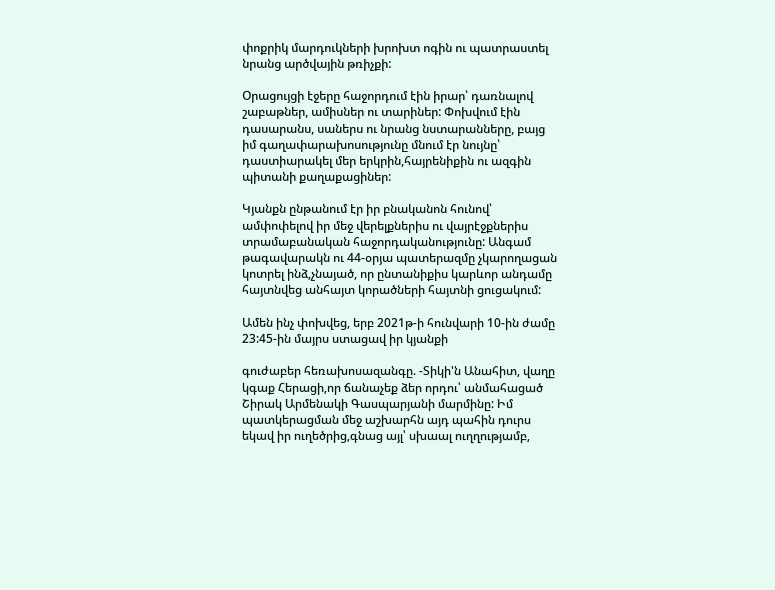փոքրիկ մարդուկների խրոխտ ոգին ու պատրաստել նրանց արծվային թռիչքի:

Օրացույցի էջերը հաջորդում էին իրար՝ դառնալով շաբաթներ, ամիսներ ու տարիներ: Փոխվում էին դասարանս, սաներս ու նրանց նստարանները, բայց իմ գաղափարախոսությունը մնում էր նույնը՝ դաստիարակել մեր երկրին,հայրենիքին ու ազգին պիտանի քաղաքացիներ:

Կյանքն ընթանում էր իր բնականոն հունով՝ ամփոփելով իր մեջ վերելքներիս ու վայրէջքներիս տրամաբանական հաջորդականությունը: Անգամ թագավարակն ու 44-օրյա պատերազմը չկարողացան կոտրել ինձ,չնայած, որ ընտանիքիս կարևոր անդամը հայտնվեց անհայտ կորածների հայտնի ցուցակում:

Ամեն ինչ փոխվեց, երբ 2021թ-ի հունվարի 10-ին ժամը 23:45-ին մայրս ստացավ իր կյանքի

գուժաբեր հեռախոսազանգը. -Տիկի'ն Անահիտ, վաղը կգաք Հերացի,որ ճանաչեք ձեր որդու՝ անմահացած Շիրակ Արմենակի Գասպարյանի մարմինը: Իմ պատկերացման մեջ աշխարհն այդ պահին դուրս եկավ իր ուղեծրից,գնաց այլ՝ սխաալ ուղղությամբ,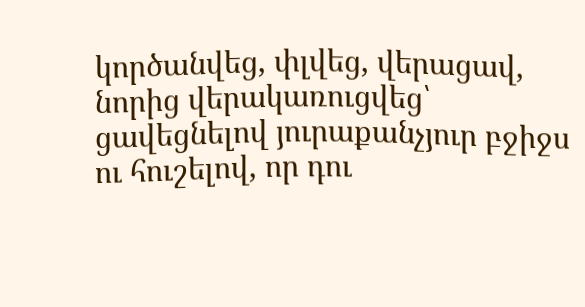կործանվեց, փլվեց, վերացավ, նորից վերակառուցվեց՝ ցավեցնելով յուրաքանչյուր բջիջս ու հուշելով, որ դու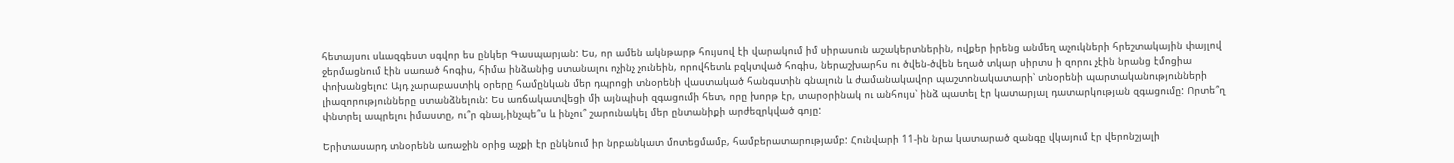հետայսու սևազգեստ սգվոր ես ընկեր Գասպարյան: Ես, որ ամեն ակնթարթ հույսով էի վարակում իմ սիրասուն աշակերտներին, ովքեր իրենց անմեղ աչուկների հրեշտակային փայլով ջերմացնում էին սառած հոգիս, հիմա ինձանից ստանալու ոչինչ չունեին, որովհետև բզկտված հոգիս, ներաշխարհս ու ծվեն-ծվեն եղած տկար սիրտս ի զորու չէին նրանց էմոցիա փոխանցելու: Այդ չարաբաստիկ օրերը համընկան մեր դպրոցի տնօրենի վաստակած հանգստին գնալուն և ժամանակավոր պաշտոնակատարի՝ տնօրենի պարտականությունների լիազորությունները ստանձնելուն: Ես առճակատվեցի մի այնպիսի զգացումի հետ, որը խորթ էր, տարօրինակ ու անհույս՝ ինձ պատել էր կատարյալ դատարկության զգացումը: Որտե՞ղ փնտրել ապրելու իմաստը, ու՞ր գնալ,ինչպե՞ս և ինչու՞ շարունակել մեր ընտանիքի արժեզրկված գոյը:

Երիտասարդ տնօրենն առաջին օրից աչքի էր ընկնում իր նրբանկատ մոտեցմամբ, համբերատարությամբ: Հունվարի 11-ին նրա կատարած զանգը վկայում էր վերոնշյալի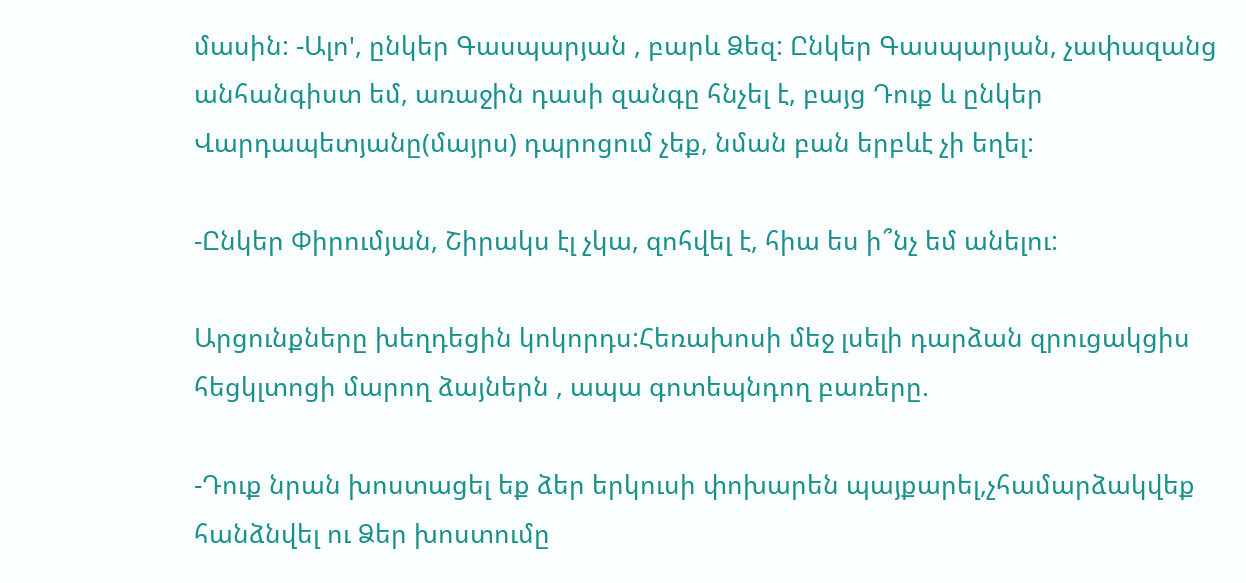մասին: -Ալո', ընկեր Գասպարյան , բարև Ձեզ: Ընկեր Գասպարյան, չափազանց անհանգիստ եմ, առաջին դասի զանգը հնչել է, բայց Դուք և ընկեր Վարդապետյանը(մայրս) դպրոցում չեք, նման բան երբևէ չի եղել:

-Ընկեր Փիրումյան, Շիրակս էլ չկա, զոհվել է, հիա ես ի՞նչ եմ անելու:

Արցունքները խեղդեցին կոկորդս:Հեռախոսի մեջ լսելի դարձան զրուցակցիս հեցկլտոցի մարող ձայներն , ապա գոտեպնդող բառերը.

-Դուք նրան խոստացել եք ձեր երկուսի փոխարեն պայքարել,չհամարձակվեք հանձնվել ու Ձեր խոստումը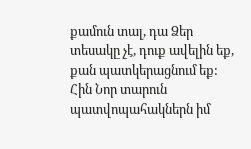քամուն տալ, դա Ձեր տեսակը չէ, դուք ավելին եք, քան պատկերացնում եք: Հին Նոր տարուն պատվոպահակներն իմ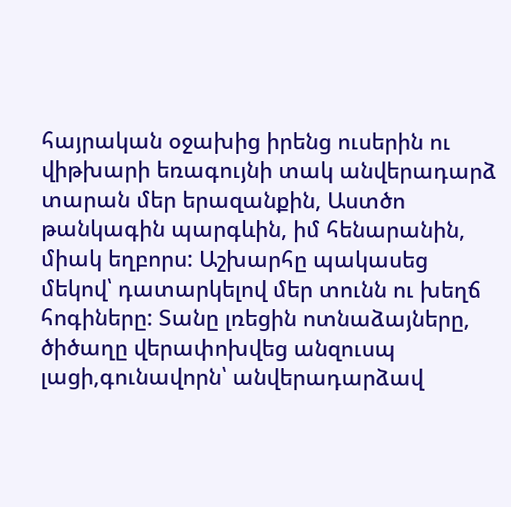հայրական օջախից իրենց ուսերին ու վիթխարի եռագույնի տակ անվերադարձ տարան մեր երազանքին, Աստծո թանկագին պարգևին, իմ հենարանին, միակ եղբորս: Աշխարհը պակասեց մեկով՝ դատարկելով մեր տունն ու խեղճ հոգիները: Տանը լռեցին ոտնաձայները, ծիծաղը վերափոխվեց անզուսպ լացի,գունավորն՝ անվերադարձավ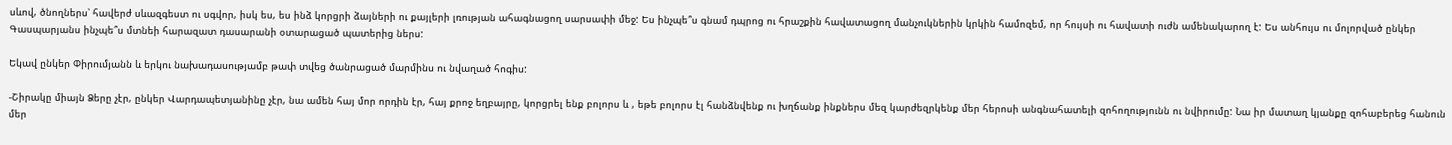սևով, ծնողներս՝ հավերժ սևազգեստ ու սգվոր, իսկ ես, ես ինձ կորցրի ձայների ու քայլերի լռության ահագնացող սարսափի մեջ: Ես ինչպե՞ս գնամ դպրոց ու հրաշքին հավատացող մանչուկներին կրկին համոզեմ, որ հույսի ու հավատի ուժն ամենակարող է: Ես անհույս ու մոլորված ընկեր Գասպարյանս ինչպե՞ս մտնեի հարազատ դասարանի օտարացած պատերից ներս:

Եկավ ընկեր Փիրումյանն և երկու նախադասությամբ թափ տվեց ծանրացած մարմինս ու նվաղած հոգիս:

-Շիրակը միայն Ձերը չէր, ընկեր Վարդապետյանինը չէր, նա ամեն հայ մոր որդին էր, հայ քրոջ եղբայրը, կորցրել ենք բոլորս և , եթե բոլորս էլ հանձնվենք ու խղճանք ինքներս մեզ կարժեզրկենք մեր հերոսի անգնահատելի զոհողությունն ու նվիրումը: Նա իր մատաղ կյանքը զոհաբերեց հանուն մեր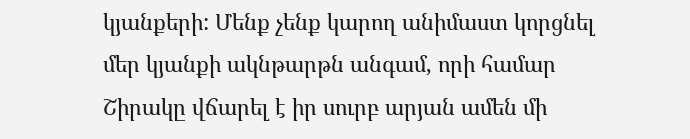կյանքերի: Մենք չենք կարող անիմաստ կորցնել մեր կյանքի ակնթարթն անգամ, որի համար Շիրակը վճարել է իր սուրբ արյան ամեն մի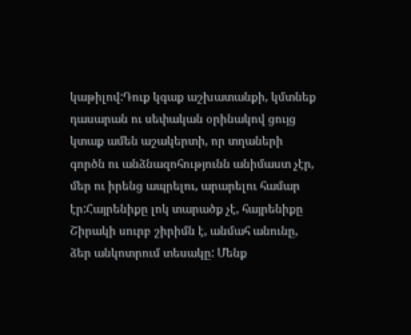կաթիլով:Դուք կգաք աշխատանքի, կմտնեք դասարան ու սեփական օրինակով ցույց կտաք ամեն աշակերտի, որ տղաների գործն ու անձնազոհությունն անիմաստ չէր, մեր ու իրենց ապրելու, արարելու համար էր:Հայրենիքը լոկ տարածք չէ, հայրենիքը Շիրակի սուրբ շիրիմն է, անմահ անունը, ձեր անկոտրում տեսակը: Մենք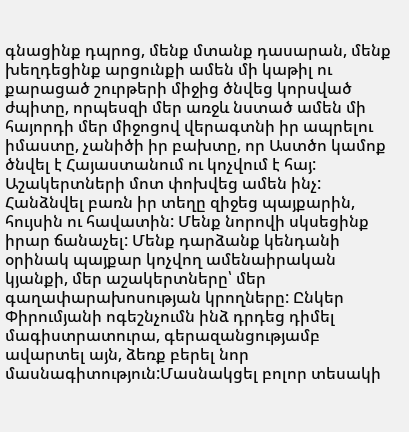գնացինք դպրոց, մենք մտանք դասարան, մենք խեղդեցինք արցունքի ամեն մի կաթիլ ու քարացած շուրթերի միջից ծնվեց կորսված ժպիտը, որպեսզի մեր առջև նստած ամեն մի հայորդի մեր միջոցով վերագտնի իր ապրելու իմաստը, չանիծի իր բախտը, որ Աստծո կամոք ծնվել է Հայաստանում ու կոչվում է հայ: Աշակերտների մոտ փոխվեց ամեն ինչ: Հանձնվել բառն իր տեղը զիջեց պայքարին, հույսին ու հավատին: Մենք նորովի սկսեցինք իրար ճանաչել: Մենք դարձանք կենդանի օրինակ պայքար կոչվող ամենաիրական կյանքի, մեր աշակերտները՝ մեր գաղափարախոսության կրողները: Ընկեր Փիրումյանի ոգեշնչումն ինձ դրդեց դիմել մագիստրատուրա, գերազանցությամբ ավարտել այն, ձեռք բերել նոր մասնագիտություն:Մասնակցել բոլոր տեսակի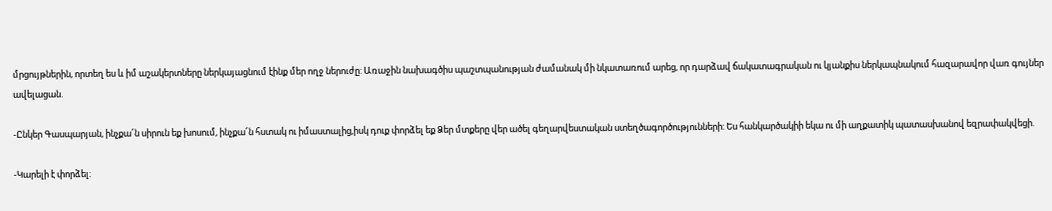մրցույթներին, որտեղ ես և իմ աշակերտները ներկայացնում էինք մեր ողջ ներուժը: Առաջին նախագծիս պաշտպանության ժամանակ մի նկատառում արեց, որ դարձավ ճակատագրական ու կյանքիս ներկապնակում հազարավոր վառ գույներ ավելացան.

-Ընկեր Գասպարյան, ինչքա՜ն սիրուն եք խոսում, ինչքա՜ն հստակ ու իմաստալից,իսկ դուք փորձել եք Ձեր մտքերը վեր ածել գեղարվեստական ստեղծագործությունների: Ես հանկարծակիի եկա ու մի աղքատիկ պատասխանով եզրափակվեցի.

-Կարելի է փորձել: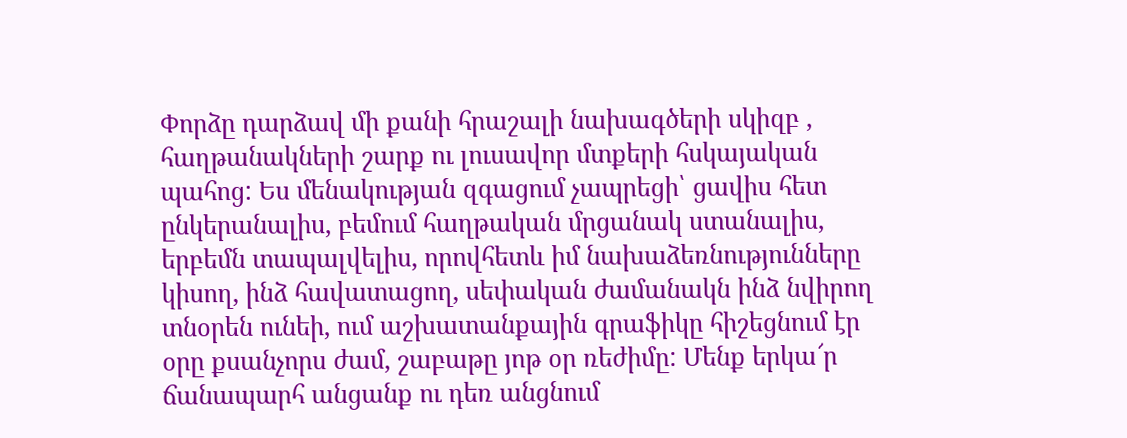Փորձը դարձավ մի քանի հրաշալի նախագծերի սկիզբ , հաղթանակների շարք ու լուսավոր մտքերի հսկայական պահոց: Ես մենակության զգացում չապրեցի՝ ցավիս հետ ընկերանալիս, բեմում հաղթական մրցանակ ստանալիս, երբեմն տապալվելիս, որովհետև իմ նախաձեռնությունները կիսող, ինձ հավատացող, սեփական ժամանակն ինձ նվիրող տնօրեն ունեի, ում աշխատանքային գրաֆիկը հիշեցնում էր օրը քսանչորս ժամ, շաբաթը յոթ օր ռեժիմը: Մենք երկա՜ր ճանապարհ անցանք ու դեռ անցնում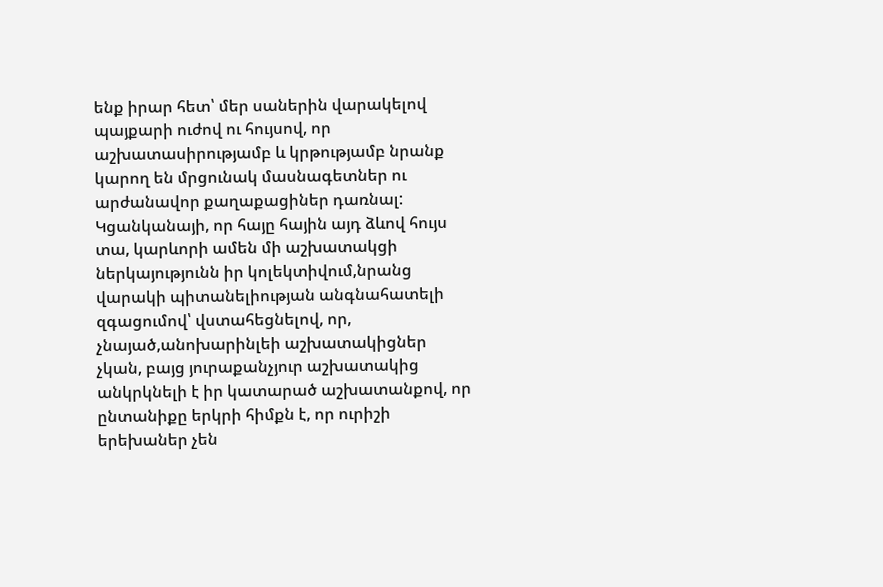ենք իրար հետ՝ մեր սաներին վարակելով պայքարի ուժով ու հույսով, որ աշխատասիրությամբ և կրթությամբ նրանք կարող են մրցունակ մասնագետներ ու արժանավոր քաղաքացիներ դառնալ: Կցանկանայի, որ հայը հային այդ ձևով հույս տա, կարևորի ամեն մի աշխատակցի ներկայությունն իր կոլեկտիվում,նրանց վարակի պիտանելիության անգնահատելի զգացումով՝ վստահեցնելով, որ, չնայած,անոխարինլեի աշխատակիցներ չկան, բայց յուրաքանչյուր աշխատակից անկրկնելի է իր կատարած աշխատանքով, որ ընտանիքը երկրի հիմքն է, որ ուրիշի երեխաներ չեն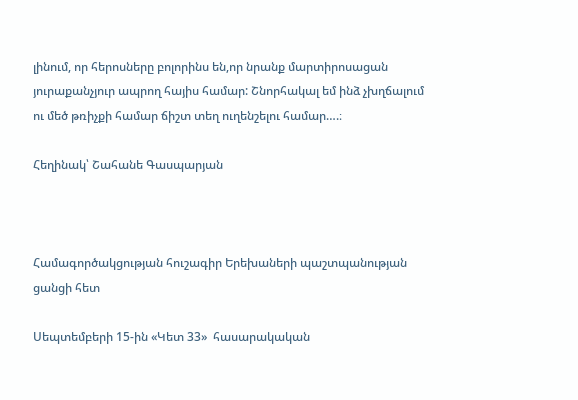լինում, որ հերոսները բոլորինս են,որ նրանք մարտիրոսացան յուրաքանչյուր ապրող հայիս համար: Շնորհակալ եմ ինձ չխղճալում ու մեծ թռիչքի համար ճիշտ տեղ ուղենշելու համար….։

Հեղինակ՝ Շահանե Գասպարյան



Համագործակցության հուշագիր Երեխաների պաշտպանության ցանցի հետ

Սեպտեմբերի 15-ին «Կետ 33»  հասարակական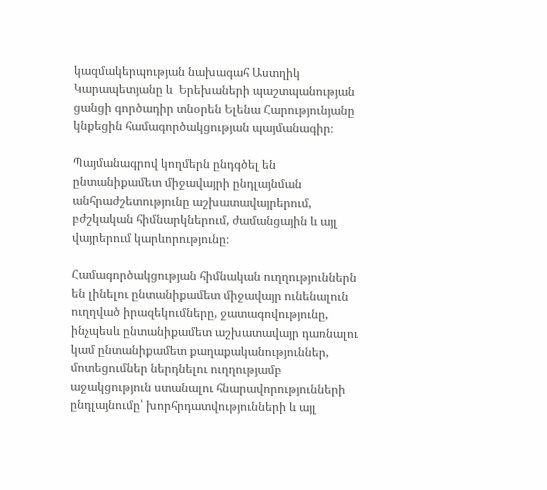կազմակերպության նախագահ Աստղիկ Կարապետյանը և  Երեխաների պաշտպանության ցանցի գործադիր տնօրեն Ելենա Հարությունյանը կնքեցին համագործակցության պայմանագիր։

Պայմանագրով կողմերն ընդգծել են ընտանիքամետ միջավայրի ընդլայնման անհրաժշետությունը աշխատավայրերում, բժշկական հիմնարկներում, ժամանցային և այլ վայրերում կարևորությունը։

Համագործակցության հիմնական ուղղություններն են լինելու ընտանիքամետ միջավայր ունենալուն ուղղված իրազեկումները, ջատագովությունը, ինչպեսև ընտանիքամետ աշխատավայր դառնալու կամ ընտանիքամետ քաղաքականություններ, մոտեցումներ ներդնելու ուղղությամբ աջակցություն ստանալու հնարավորությունների ընդլայնումը՝ խորհրդատվությունների և այլ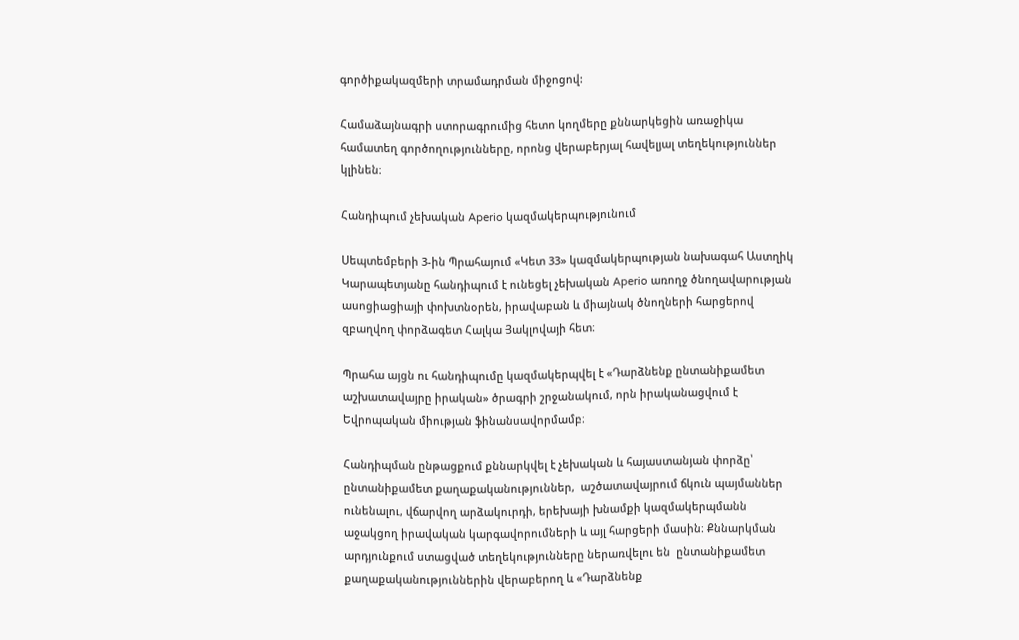գործիքակազմերի տրամադրման միջոցով:

Համաձայնագրի ստորագրումից հետո կողմերը քննարկեցին առաջիկա համատեղ գործողությունները, որոնց վերաբերյալ հավելյալ տեղեկություններ կլինեն։

Հանդիպում չեխական Aperio կազմակերպությունում

Սեպտեմբերի 3-ին Պրահայում «Կետ 33» կազմակերպության նախագահ Աստղիկ Կարապետյանը հանդիպում է ունեցել չեխական Aperio առողջ ծնողավարության ասոցիացիայի փոխտնօրեն, իրավաբան և միայնակ ծնողների հարցերով զբաղվող փորձագետ Հալկա Յակլովայի հետ։

Պրահա այցն ու հանդիպումը կազմակերպվել է «Դարձնենք ընտանիքամետ աշխատավայրը իրական» ծրագրի շրջանակում, որն իրականացվում է Եվրոպական միության ֆինանսավորմամբ։

Հանդիպման ընթացքում քննարկվել է չեխական և հայաստանյան փորձը՝ ընտանիքամետ քաղաքականություններ,  աշծատավայրում ճկուն պայմաններ ունենալու, վճարվող արձակուրդի, երեխայի խնամքի կազմակերպմանն աջակցող իրավական կարգավորումների և այլ հարցերի մասին։ Քննարկման արդյունքում ստացված տեղեկությունները ներառվելու են  ընտանիքամետ քաղաքականություններին վերաբերող և «Դարձնենք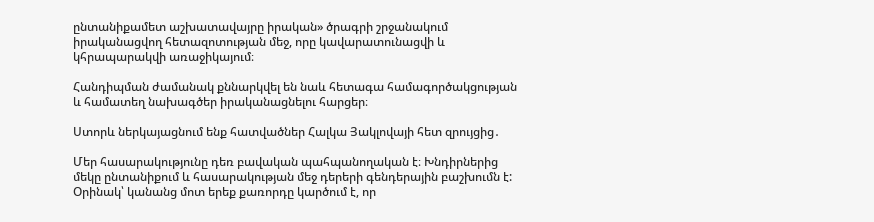ընտանիքամետ աշխատավայրը իրական» ծրագրի շրջանակում իրականացվող հետազոտության մեջ, որը կավարատունացվի և կհրապարակվի առաջիկայում։

Հանդիպման ժամանակ քննարկվել են նաև հետագա համագործակցության և համատեղ նախագծեր իրականացնելու հարցեր։

Ստորև ներկայացնում ենք հատվածներ Հալկա Յակլովայի հետ զրույցից․

Մեր հասարակությունը դեռ բավական պահպանողական է։ Խնդիրներից մեկը ընտանիքում և հասարակության մեջ դերերի գենդերային բաշխումն է: Օրինակ՝ կանանց մոտ երեք քառորդը կարծում է, որ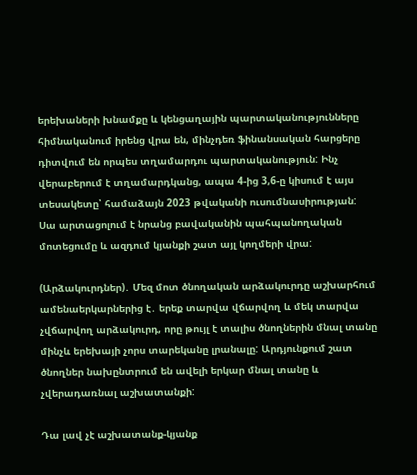երեխաների խնամքը և կենցաղային պարտականությունները հիմնականում իրենց վրա են, մինչդեռ ֆինանսական հարցերը դիտվում են որպես տղամարդու պարտականություն: Ինչ վերաբերում է տղամարդկանց, ապա 4-ից 3,6-ը կիսում է այս տեսակետը՝ համաձայն 2023 թվականի ուսումնասիրության: Սա արտացոլում է նրանց բավականին պահպանողական մոտեցումը և ազդում կյանքի շատ այլ կողմերի վրա:

(Արձակուրդներ)․ Մեզ մոտ ծնողական արձակուրդը աշխարհում ամենաերկարներից է․ երեք տարվա վճարվող և մեկ տարվա չվճարվող արձակուրդ, որը թույլ է տալիս ծնողներին մնալ տանը մինչև երեխայի չորս տարեկանը լրանալը: Արդյունքում շատ ծնողներ նախընտրում են ավելի երկար մնալ տանը և չվերադառնալ աշխատանքի:

Դա լավ չէ աշխատանք-կյանք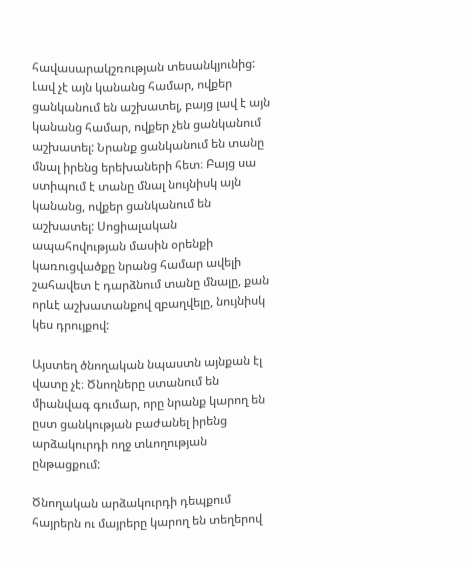հավասարակշռության տեսանկյունից: Լավ չէ այն կանանց համար, ովքեր ցանկանում են աշխատել, բայց լավ է այն կանանց համար, ովքեր չեն ցանկանում աշխատել: Նրանք ցանկանում են տանը մնալ իրենց երեխաների հետ։ Բայց սա ստիպում է տանը մնալ նույնիսկ այն կանանց, ովքեր ցանկանում են աշխատել: Սոցիալական ապահովության մասին օրենքի կառուցվածքը նրանց համար ավելի շահավետ է դարձնում տանը մնալը, քան որևէ աշխատանքով զբաղվելը, նույնիսկ կես դրույքով:

Այստեղ ծնողական նպաստն այնքան էլ վատը չէ։ Ծնողները ստանում են միանվագ գումար, որը նրանք կարող են ըստ ցանկության բաժանել իրենց արձակուրդի ողջ տևողության ընթացքում:

Ծնողական արձակուրդի դեպքում հայրերն ու մայրերը կարող են տեղերով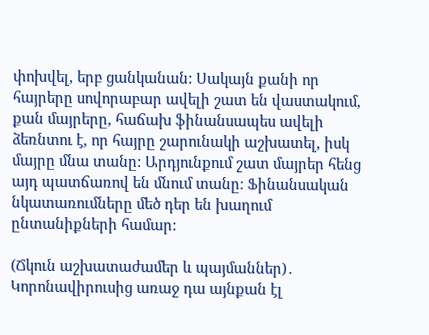փոխվել, երբ ցանկանան: Սակայն քանի որ հայրերը սովորաբար ավելի շատ են վաստակում, քան մայրերը, հաճախ ֆինանսապես ավելի ձեռնտու է, որ հայրը շարունակի աշխատել, իսկ մայրը մնա տանը: Արդյունքում շատ մայրեր հենց այդ պատճառով են մնում տանը։ Ֆինանսական նկատառումները մեծ դեր են խաղում ընտանիքների համար:

(Ճկուն աշխատաժամեր և պայմաններ)․ Կորոնավիրուսից առաջ դա այնքան էլ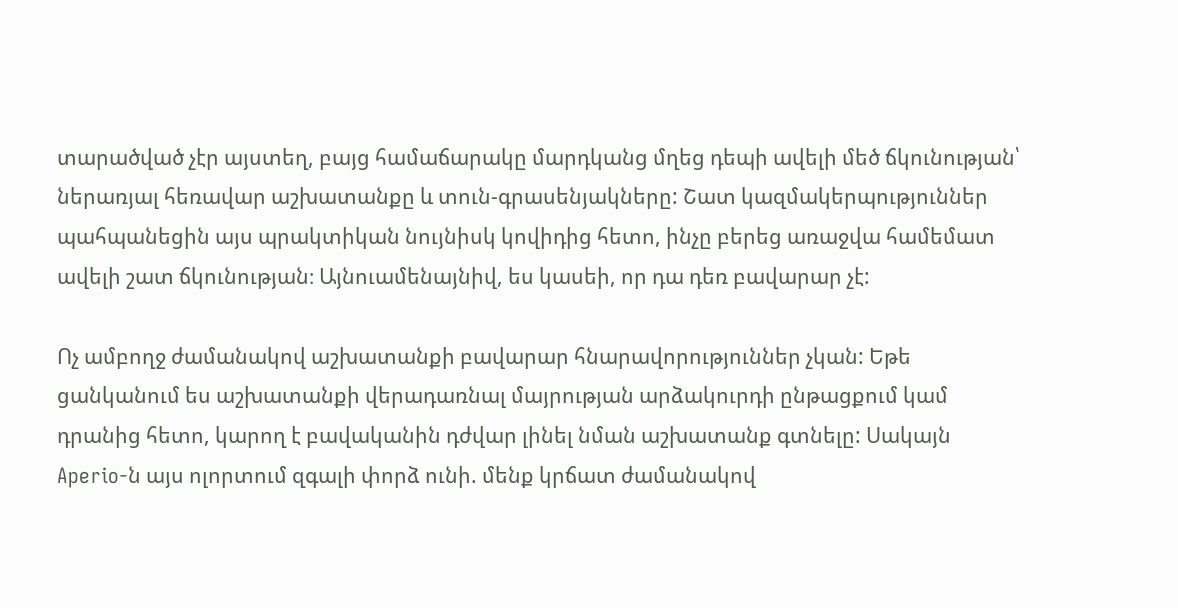տարածված չէր այստեղ, բայց համաճարակը մարդկանց մղեց դեպի ավելի մեծ ճկունության՝ ներառյալ հեռավար աշխատանքը և տուն-գրասենյակները: Շատ կազմակերպություններ պահպանեցին այս պրակտիկան նույնիսկ կովիդից հետո, ինչը բերեց առաջվա համեմատ ավելի շատ ճկունության։ Այնուամենայնիվ, ես կասեի, որ դա դեռ բավարար չէ:

Ոչ ամբողջ ժամանակով աշխատանքի բավարար հնարավորություններ չկան: Եթե ցանկանում ես աշխատանքի վերադառնալ մայրության արձակուրդի ընթացքում կամ դրանից հետո, կարող է բավականին դժվար լինել նման աշխատանք գտնելը: Սակայն Aperio-ն այս ոլորտում զգալի փորձ ունի. մենք կրճատ ժամանակով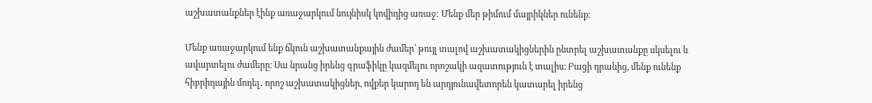աշխատանքներ էինք առաջարկում նույնիսկ կովիդից առաջ: Մենք մեր թիմում մայրիկներ ունենք։

Մենք առաջարկում ենք ճկուն աշխատանքային ժամեր՝ թույլ տալով աշխատակիցներին ընտրել աշխատանքը սկսելու և ավարտելու ժամերը։ Սա նրանց իրենց գրաֆիկը կազմելու որոշակի ազատություն է տալիս։ Բացի դրանից, մենք ունենք հիբրիդային մոդել․ որոշ աշխատակիցներ, ովքեր կարող են արդյունավետորեն կատարել իրենց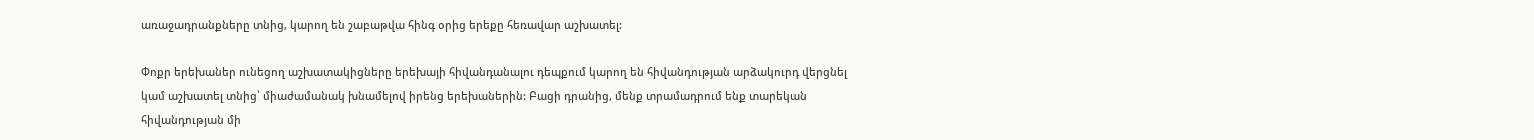առաջադրանքները տնից, կարող են շաբաթվա հինգ օրից երեքը հեռավար աշխատել:

Փոքր երեխաներ ունեցող աշխատակիցները երեխայի հիվանդանալու դեպքում կարող են հիվանդության արձակուրդ վերցնել կամ աշխատել տնից՝ միաժամանակ խնամելով իրենց երեխաներին: Բացի դրանից, մենք տրամադրում ենք տարեկան հիվանդության մի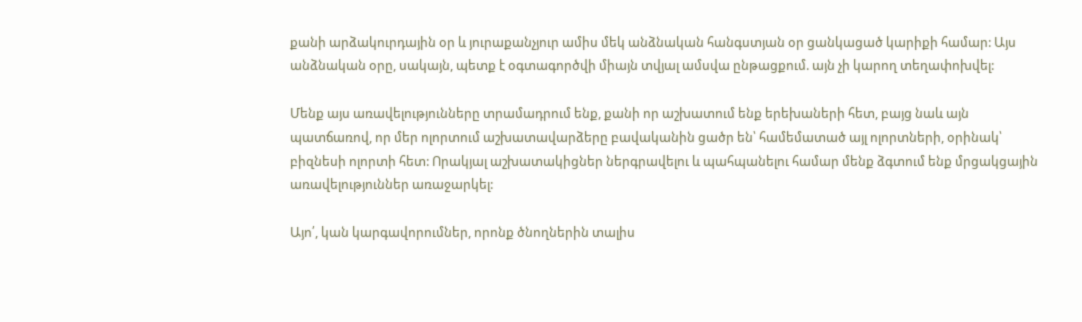քանի արձակուրդային օր և յուրաքանչյուր ամիս մեկ անձնական հանգստյան օր ցանկացած կարիքի համար: Այս անձնական օրը, սակայն, պետք է օգտագործվի միայն տվյալ ամսվա ընթացքում. այն չի կարող տեղափոխվել:

Մենք այս առավելությունները տրամադրում ենք, քանի որ աշխատում ենք երեխաների հետ, բայց նաև այն պատճառով, որ մեր ոլորտում աշխատավարձերը բավականին ցածր են՝ համեմատած այլ ոլորտների, օրինակ՝ բիզնեսի ոլորտի հետ: Որակյալ աշխատակիցներ ներգրավելու և պահպանելու համար մենք ձգտում ենք մրցակցային առավելություններ առաջարկել:

Այո՛, կան կարգավորումներ, որոնք ծնողներին տալիս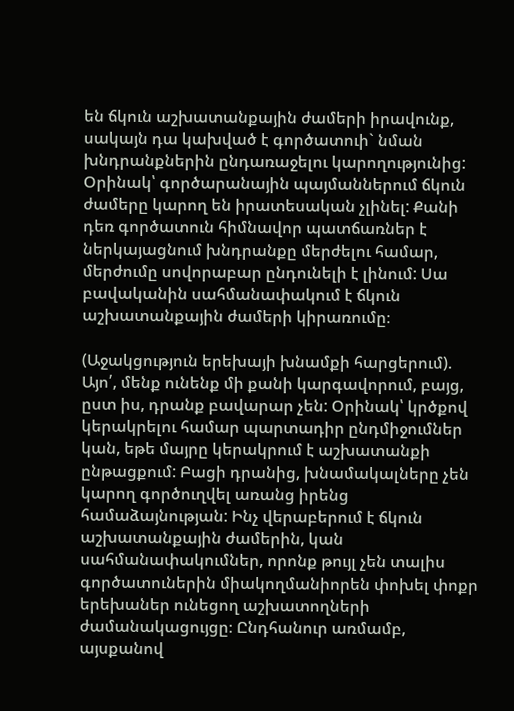են ճկուն աշխատանքային ժամերի իրավունք, սակայն դա կախված է գործատուի` նման խնդրանքներին ընդառաջելու կարողությունից: Օրինակ՝ գործարանային պայմաններում ճկուն ժամերը կարող են իրատեսական չլինել: Քանի դեռ գործատուն հիմնավոր պատճառներ է ներկայացնում խնդրանքը մերժելու համար, մերժումը սովորաբար ընդունելի է լինում: Սա բավականին սահմանափակում է ճկուն աշխատանքային ժամերի կիրառումը։

(Աջակցություն երեխայի խնամքի հարցերում). Այո՛, մենք ունենք մի քանի կարգավորում, բայց, ըստ իս, դրանք բավարար չեն: Օրինակ՝ կրծքով կերակրելու համար պարտադիր ընդմիջումներ կան, եթե մայրը կերակրում է աշխատանքի ընթացքում: Բացի դրանից, խնամակալները չեն կարող գործուղվել առանց իրենց համաձայնության: Ինչ վերաբերում է ճկուն աշխատանքային ժամերին, կան սահմանափակումներ, որոնք թույլ չեն տալիս գործատուներին միակողմանիորեն փոխել փոքր երեխաներ ունեցող աշխատողների ժամանակացույցը։ Ընդհանուր առմամբ, այսքանով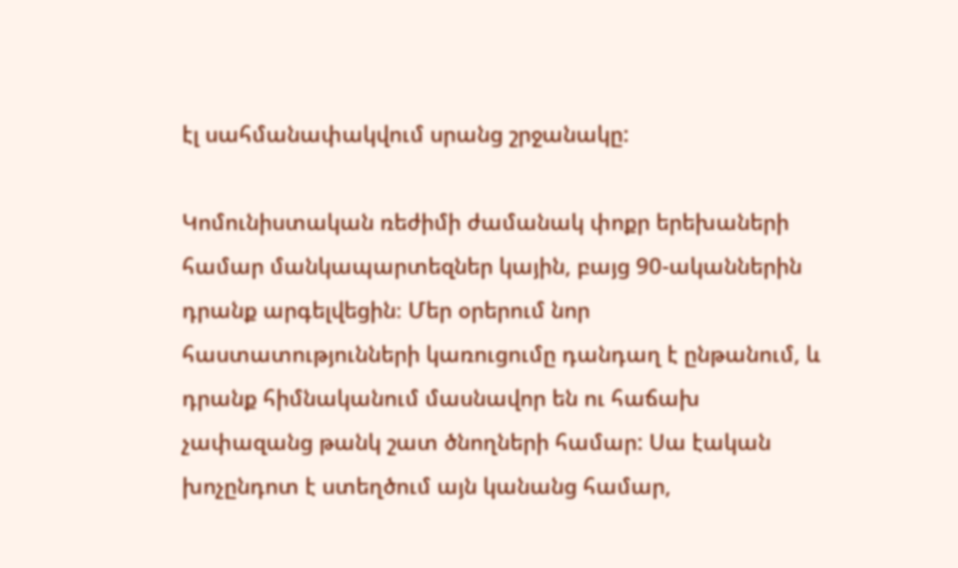էլ սահմանափակվում սրանց շրջանակը:

Կոմունիստական ռեժիմի ժամանակ փոքր երեխաների համար մանկապարտեզներ կային, բայց 90-ականներին դրանք արգելվեցին։ Մեր օրերում նոր հաստատությունների կառուցումը դանդաղ է ընթանում, և դրանք հիմնականում մասնավոր են ու հաճախ չափազանց թանկ շատ ծնողների համար: Սա էական խոչընդոտ է ստեղծում այն կանանց համար,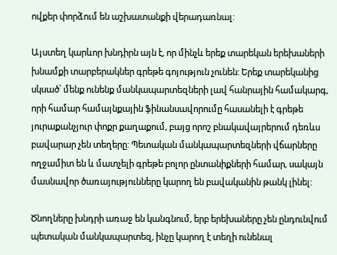ովքեր փորձում են աշխատանքի վերադառնալ:

Այստեղ կարևոր խնդիրն այն է, որ մինչև երեք տարեկան երեխաների խնամքի տարբերակներ գրեթե գոյություն չունեն: Երեք տարեկանից սկսած՝ մենք ունենք մանկապարտեզների լավ հանրային համակարգ, որի համար համայնքային ֆինանսավորումը հասանելի է գրեթե յուրաքանչյուր փոքր քաղաքում, բայց որոշ բնակավայրերում դեռևս բավարար չեն տեղերը: Պետական մանկապարտեզների վճարները ողջամիտ են և մատչելի գրեթե բոլոր ընտանիքների համար, սակայն մասնավոր ծառայությունները կարող են բավականին թանկ լինել:

Ծնողները խնդրի առաջ են կանգնում, երբ երեխաները չեն ընդունվում պետական մանկապարտեզ, ինչը կարող է տեղի ունենալ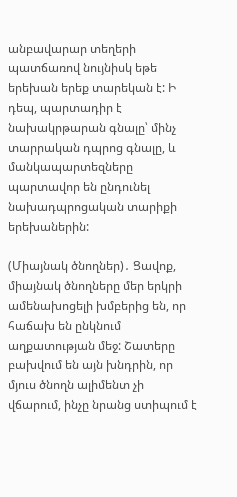անբավարար տեղերի պատճառով նույնիսկ եթե երեխան երեք տարեկան է: Ի դեպ, պարտադիր է  նախակրթարան գնալը՝ մինչ տարրական դպրոց գնալը, և մանկապարտեզները պարտավոր են ընդունել նախադպրոցական տարիքի երեխաներին:

(Միայնակ ծնողներ)․ Ցավոք, միայնակ ծնողները մեր երկրի ամենախոցելի խմբերից են, որ հաճախ են ընկնում աղքատության մեջ: Շատերը բախվում են այն խնդրին, որ մյուս ծնողն ալիմենտ չի վճարում, ինչը նրանց ստիպում է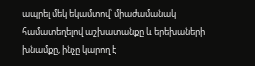ապրել մեկ եկամտով՝ միաժամանակ համատեղելով աշխատանքը և երեխաների խնամքը, ինչը կարող է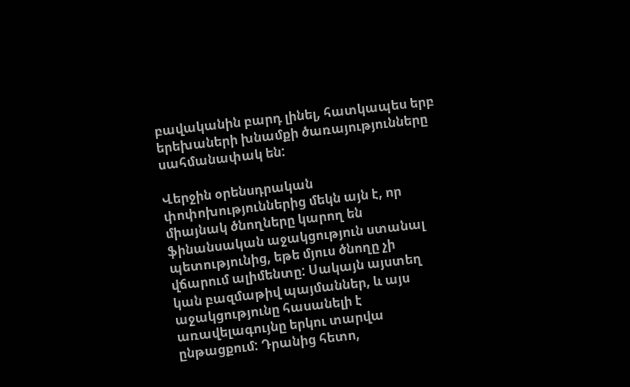բավականին բարդ լինել, հատկապես երբ երեխաների խնամքի ծառայությունները սահմանափակ են:

Վերջին օրենսդրական փոփոխություններից մեկն այն է, որ միայնակ ծնողները կարող են ֆինանսական աջակցություն ստանալ պետությունից, եթե մյուս ծնողը չի վճարում ալիմենտը: Սակայն այստեղ կան բազմաթիվ պայմաններ, և այս աջակցությունը հասանելի է առավելագույնը երկու տարվա ընթացքում: Դրանից հետո,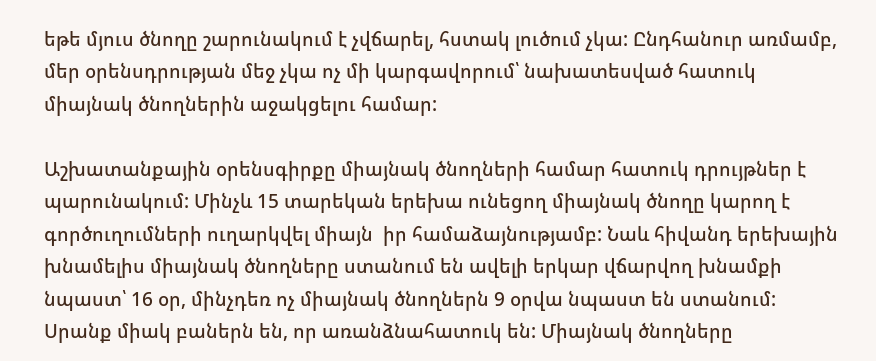եթե մյուս ծնողը շարունակում է չվճարել, հստակ լուծում չկա: Ընդհանուր առմամբ, մեր օրենսդրության մեջ չկա ոչ մի կարգավորում՝ նախատեսված հատուկ միայնակ ծնողներին աջակցելու համար:

Աշխատանքային օրենսգիրքը միայնակ ծնողների համար հատուկ դրույթներ է պարունակում: Մինչև 15 տարեկան երեխա ունեցող միայնակ ծնողը կարող է գործուղումների ուղարկվել միայն  իր համաձայնությամբ: Նաև հիվանդ երեխային խնամելիս միայնակ ծնողները ստանում են ավելի երկար վճարվող խնամքի նպաստ՝ 16 օր, մինչդեռ ոչ միայնակ ծնողներն 9 օրվա նպաստ են ստանում: Սրանք միակ բաներն են, որ առանձնահատուկ են: Միայնակ ծնողները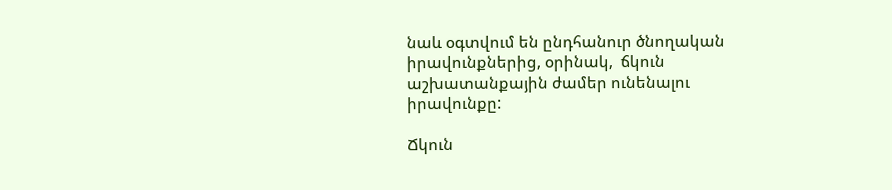նաև օգտվում են ընդհանուր ծնողական իրավունքներից, օրինակ,  ճկուն աշխատանքային ժամեր ունենալու իրավունքը:

Ճկուն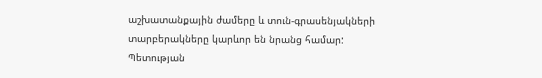աշխատանքային ժամերը և տուն-գրասենյակների տարբերակները կարևոր են նրանց համար: Պետության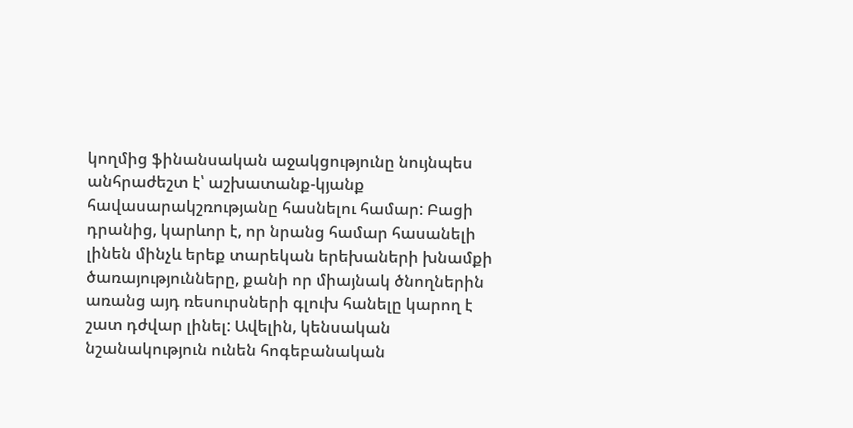կողմից ֆինանսական աջակցությունը նույնպես անհրաժեշտ է՝ աշխատանք-կյանք հավասարակշռությանը հասնելու համար: Բացի դրանից, կարևոր է, որ նրանց համար հասանելի լինեն մինչև երեք տարեկան երեխաների խնամքի ծառայությունները, քանի որ միայնակ ծնողներին առանց այդ ռեսուրսների գլուխ հանելը կարող է շատ դժվար լինել: Ավելին, կենսական նշանակություն ունեն հոգեբանական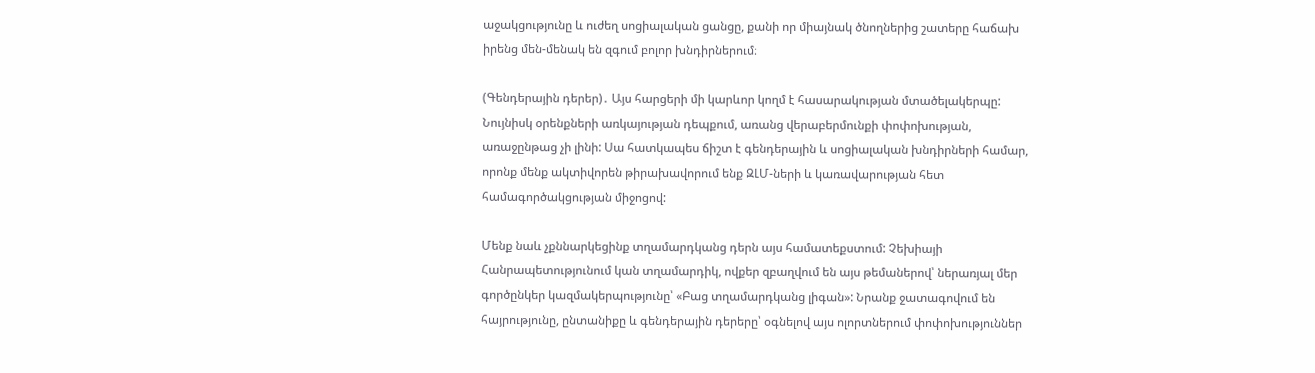աջակցությունը և ուժեղ սոցիալական ցանցը, քանի որ միայնակ ծնողներից շատերը հաճախ իրենց մեն-մենակ են զգում բոլոր խնդիրներում։

(Գենդերային դերեր)․ Այս հարցերի մի կարևոր կողմ է հասարակության մտածելակերպը: Նույնիսկ օրենքների առկայության դեպքում, առանց վերաբերմունքի փոփոխության, առաջընթաց չի լինի: Սա հատկապես ճիշտ է գենդերային և սոցիալական խնդիրների համար, որոնք մենք ակտիվորեն թիրախավորում ենք ԶԼՄ-ների և կառավարության հետ համագործակցության միջոցով:

Մենք նաև չքննարկեցինք տղամարդկանց դերն այս համատեքստում: Չեխիայի Հանրապետությունում կան տղամարդիկ, ովքեր զբաղվում են այս թեմաներով՝ ներառյալ մեր գործընկեր կազմակերպությունը՝ «Բաց տղամարդկանց լիգան»: Նրանք ջատագովում են հայրությունը, ընտանիքը և գենդերային դերերը՝ օգնելով այս ոլորտներում փոփոխություններ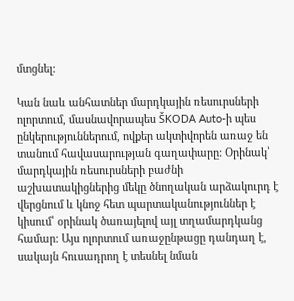մտցնել:

Կան նաև անհատներ մարդկային ռեսուրսների ոլորտում, մասնավորապես ŠKODA Auto-ի պես ընկերություններում, ովքեր ակտիվորեն առաջ են տանում հավասարության գաղափարը: Օրինակ՝ մարդկային ռեսուրսների բաժնի աշխատակիցներից մեկը ծնողական արձակուրդ է վերցնում և կնոջ հետ պարտականություններ է կիսում՝ օրինակ ծառայելով այլ տղամարդկանց համար: Այս ոլորտում առաջընթացը դանդաղ է, սակայն հուսադրող է տեսնել նման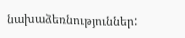նախաձեռնություններ: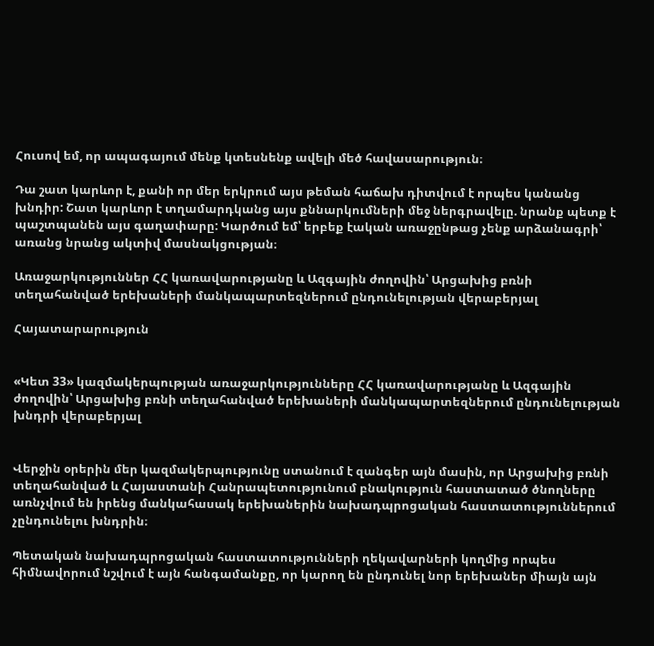Հուսով եմ, որ ապագայում մենք կտեսնենք ավելի մեծ հավասարություն։

Դա շատ կարևոր է, քանի որ մեր երկրում այս թեման հաճախ դիտվում է որպես կանանց խնդիր: Շատ կարևոր է տղամարդկանց այս քննարկումների մեջ ներգրավելը. նրանք պետք է պաշտպանեն այս գաղափարը: Կարծում եմ՝ երբեք էական առաջընթաց չենք արձանագրի՝ առանց նրանց ակտիվ մասնակցության։

Առաջարկություններ ՀՀ կառավարությանը և Ազգային ժողովին՝ Արցախից բռնի տեղահանված երեխաների մանկապարտեզներում ընդունելության վերաբերյալ

Հայատարարություն


«Կետ 33» կազմակերպության առաջարկությունները ՀՀ կառավարությանը և Ազգային ժողովին՝ Արցախից բռնի տեղահանված երեխաների մանկապարտեզներում ընդունելության խնդրի վերաբերյալ


Վերջին օրերին մեր կազմակերպությունը ստանում է զանգեր այն մասին, որ Արցախից բռնի տեղահանված և Հայաստանի Հանրապետությունում բնակություն հաստատած ծնողները առնչվում են իրենց մանկահասակ երեխաներին նախադպրոցական հաստատություններում չընդունելու խնդրին։

Պետական նախադպրոցական հաստատությունների ղեկավարների կողմից որպես հիմնավորում նշվում է այն հանգամանքը, որ կարող են ընդունել նոր երեխաներ միայն այն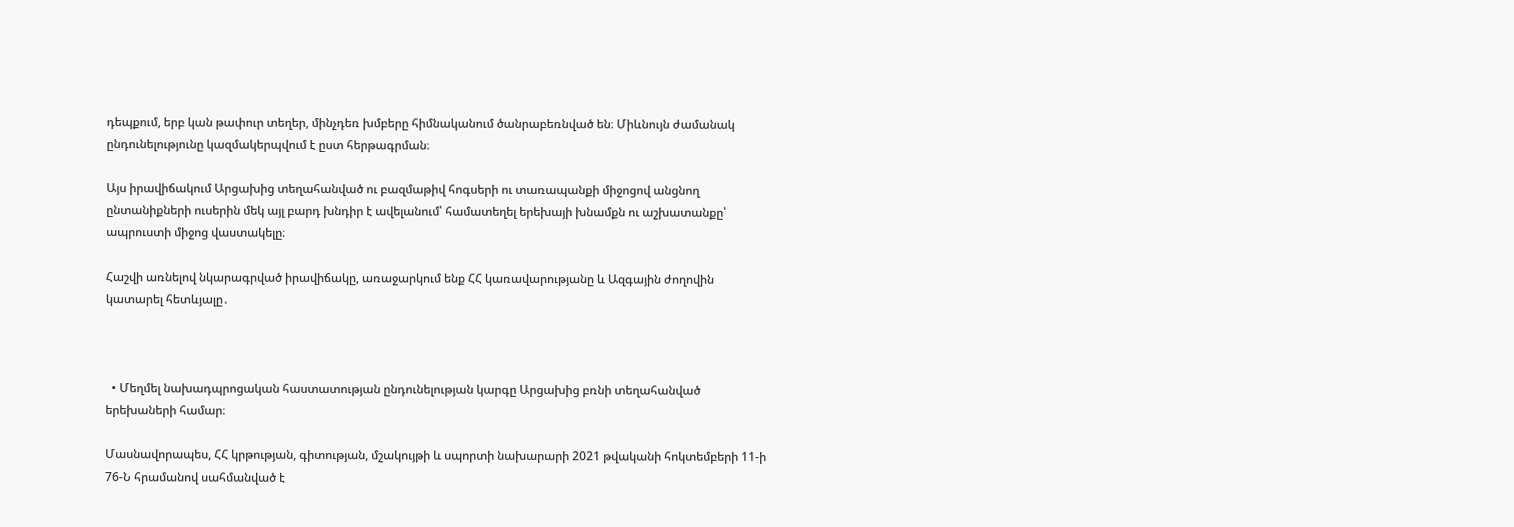դեպքում, երբ կան թափուր տեղեր, մինչդեռ խմբերը հիմնականում ծանրաբեռնված են։ Միևնույն ժամանակ ընդունելությունը կազմակերպվում է ըստ հերթագրման։

Այս իրավիճակում Արցախից տեղահանված ու բազմաթիվ հոգսերի ու տառապանքի միջոցով անցնող ընտանիքների ուսերին մեկ այլ բարդ խնդիր է ավելանում՝ համատեղել երեխայի խնամքն ու աշխատանքը՝ ապրուստի միջոց վաստակելը։

Հաշվի առնելով նկարագրված իրավիճակը, առաջարկում ենք ՀՀ կառավարությանը և Ազգային ժողովին կատարել հետևյալը․



  • Մեղմել նախադպրոցական հաստատության ընդունելության կարգը Արցախից բռնի տեղահանված երեխաների համար։

Մասնավորապես, ՀՀ կրթության, գիտության, մշակույթի և սպորտի նախարարի 2021 թվականի հոկտեմբերի 11-ի 76-Ն հրամանով սահմանված է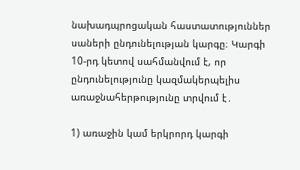նախադպրոցական հաստատություններ սաների ընդունելության կարգը։ Կարգի 10-րդ կետով սահմանվում է, որ ընդունելությունը կազմակերպելիս առաջնահերթությունը տրվում է․

1) առաջին կամ երկրորդ կարգի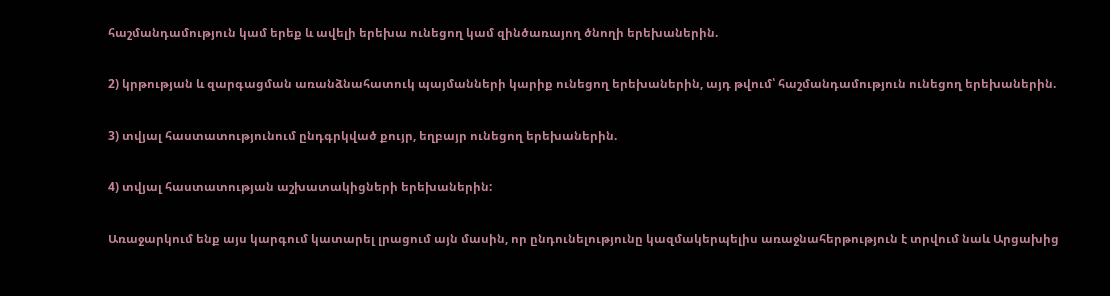հաշմանդամություն կամ երեք և ավելի երեխա ունեցող կամ զինծառայող ծնողի երեխաներին.

2) կրթության և զարգացման առանձնահատուկ պայմանների կարիք ունեցող երեխաներին, այդ թվում՝ հաշմանդամություն ունեցող երեխաներին.

3) տվյալ հաստատությունում ընդգրկված քույր, եղբայր ունեցող երեխաներին.

4) տվյալ հաստատության աշխատակիցների երեխաներին:

Առաջարկում ենք այս կարգում կատարել լրացում այն մասին, որ ընդունելությունը կազմակերպելիս առաջնահերթություն է տրվում նաև Արցախից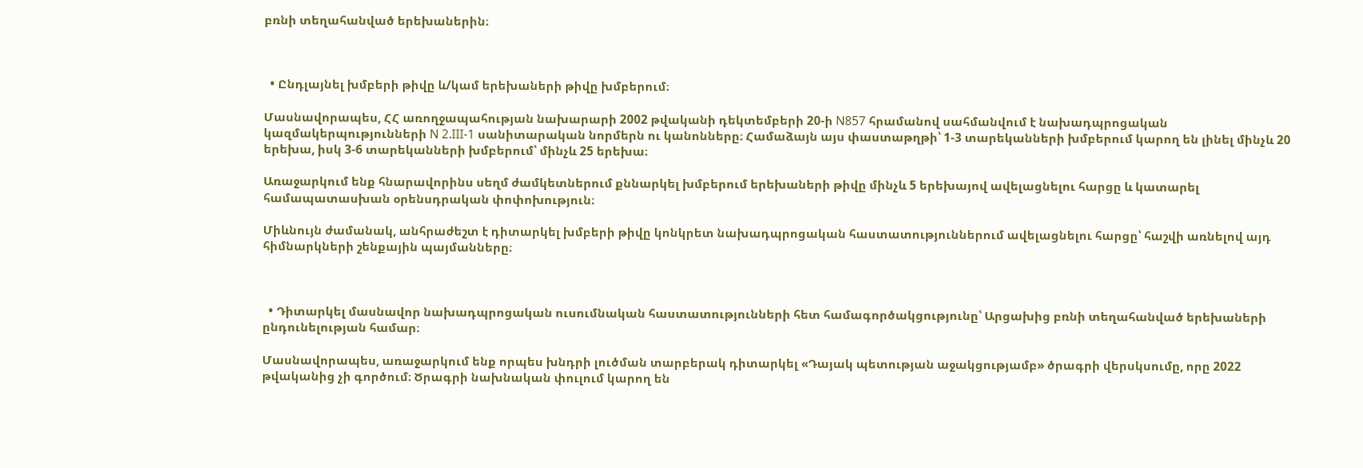բռնի տեղահանված երեխաներին։



  • Ընդլայնել խմբերի թիվը և/կամ երեխաների թիվը խմբերում։

Մասնավորապես, ՀՀ առողջապահության նախարարի 2002 թվականի դեկտեմբերի 20-ի N857 հրամանով սահմանվում է նախադպրոցական կազմակերպությունների N 2.III-1 սանիտարական նորմերն ու կանոնները։ Համաձայն այս փաստաթղթի՝ 1-3 տարեկանների խմբերում կարող են լինել մինչև 20 երեխա, իսկ 3-6 տարեկանների խմբերում՝ մինչև 25 երեխա։

Առաջարկում ենք հնարավորինս սեղմ ժամկետներում քննարկել խմբերում երեխաների թիվը մինչև 5 երեխայով ավելացնելու հարցը և կատարել համապատասխան օրենսդրական փոփոխություն։

Միևնույն ժամանակ, անհրաժեշտ է դիտարկել խմբերի թիվը կոնկրետ նախադպրոցական հաստատություններում ավելացնելու հարցը՝ հաշվի առնելով այդ հիմնարկների շենքային պայմանները։



  • Դիտարկել մասնավոր նախադպրոցական ուսումնական հաստատությունների հետ համագործակցությունը՝ Արցախից բռնի տեղահանված երեխաների ընդունելության համար։

Մասնավորապես, առաջարկում ենք որպես խնդրի լուծման տարբերակ դիտարկել «Դայակ պետության աջակցությամբ» ծրագրի վերսկսումը, որը 2022 թվականից չի գործում։ Ծրագրի նախնական փուլում կարող են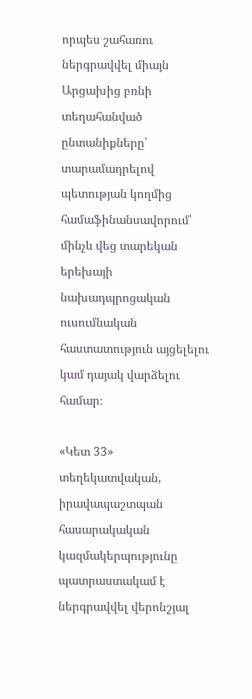որպես շահառու ներգրավվել միայն Արցախից բռնի տեղահանված ընտանիքները՝ տարամադրելով պետության կողմից համաֆինանսավորում՝ մինչև վեց տարեկան երեխայի նախադպրոցական ուսումնական հաստատություն այցելելու կամ դայակ վարձելու համար։

«Կետ 33» տեղեկատվական, իրավապաշտպան հասարակական կազմակերպությունը պատրաստակամ է ներգրավվել վերոնշյալ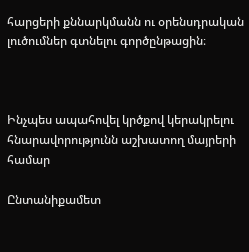հարցերի քննարկմանն ու օրենսդրական լուծումներ գտնելու գործընթացին։



Ինչպես ապահովել կրծքով կերակրելու հնարավորությունն աշխատող մայրերի համար

Ընտանիքամետ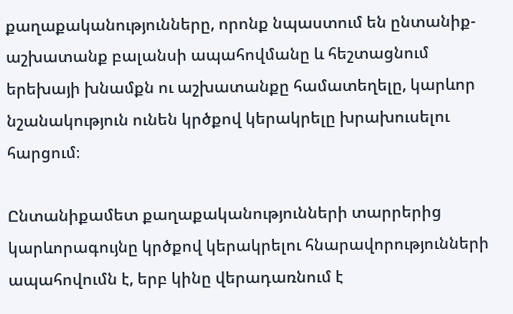քաղաքականությունները, որոնք նպաստում են ընտանիք-աշխատանք բալանսի ապահովմանը և հեշտացնում երեխայի խնամքն ու աշխատանքը համատեղելը, կարևոր նշանակություն ունեն կրծքով կերակրելը խրախուսելու հարցում։

Ընտանիքամետ քաղաքականությունների տարրերից կարևորագույնը կրծքով կերակրելու հնարավորությունների ապահովումն է, երբ կինը վերադառնում է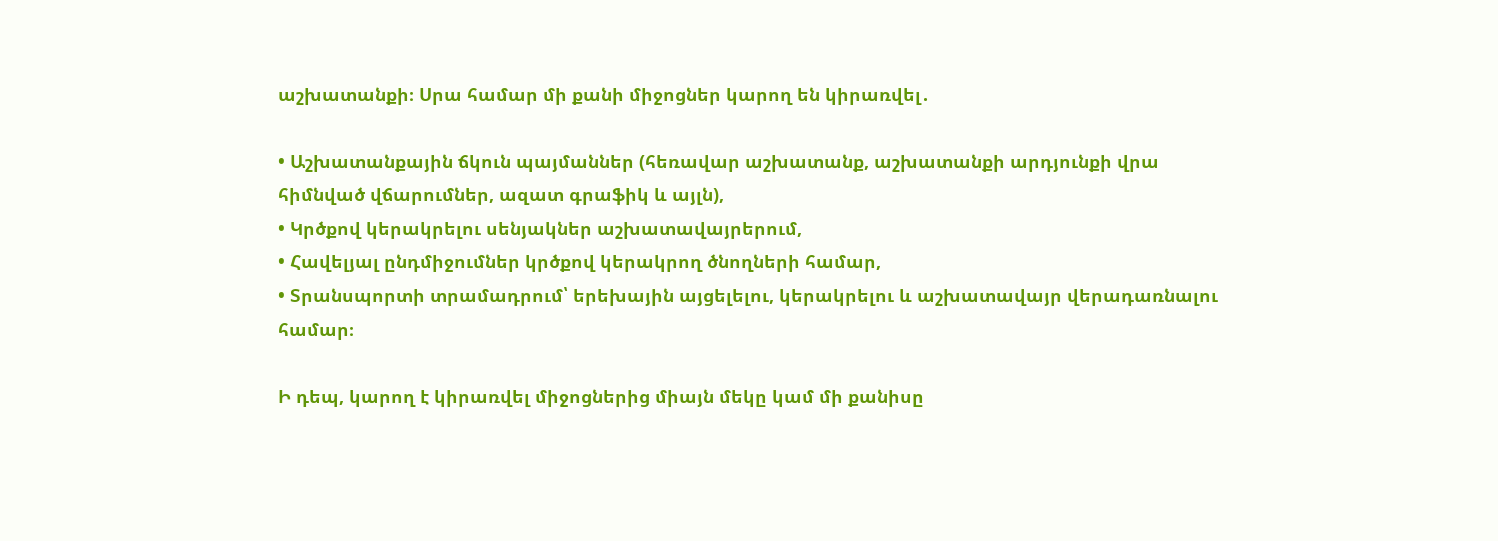աշխատանքի։ Սրա համար մի քանի միջոցներ կարող են կիրառվել․

• Աշխատանքային ճկուն պայմաններ (հեռավար աշխատանք, աշխատանքի արդյունքի վրա հիմնված վճարումներ, ազատ գրաֆիկ և այլն),
• Կրծքով կերակրելու սենյակներ աշխատավայրերում,
• Հավելյալ ընդմիջումներ կրծքով կերակրող ծնողների համար,
• Տրանսպորտի տրամադրում՝ երեխային այցելելու, կերակրելու և աշխատավայր վերադառնալու համար։

Ի դեպ, կարող է կիրառվել միջոցներից միայն մեկը կամ մի քանիսը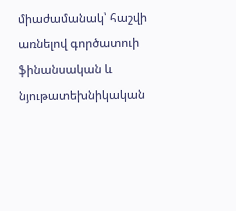միաժամանակ՝ հաշվի առնելով գործատուի ֆինանսական և նյութատեխնիկական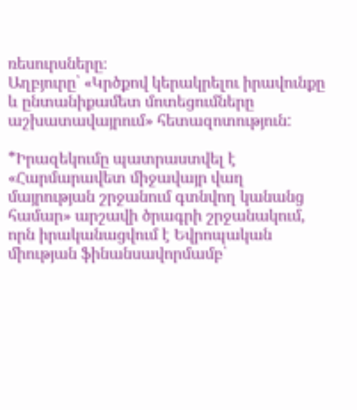ռեսուրսները։
Աղբյուրը՝ «Կրծքով կերակրելու իրավունքը և ընտանիքամետ մոտեցումները աշխատավայրում» հետազոտություն:

*Իրազեկումը պատրաստվել է «Հարմարավետ միջավայր վաղ մայրության շրջանում գտնվող կանանց համար» արշավի ծրագրի շրջանակում, որն իրականացվում է Եվրոպական միության ֆինանսավորմամբ՝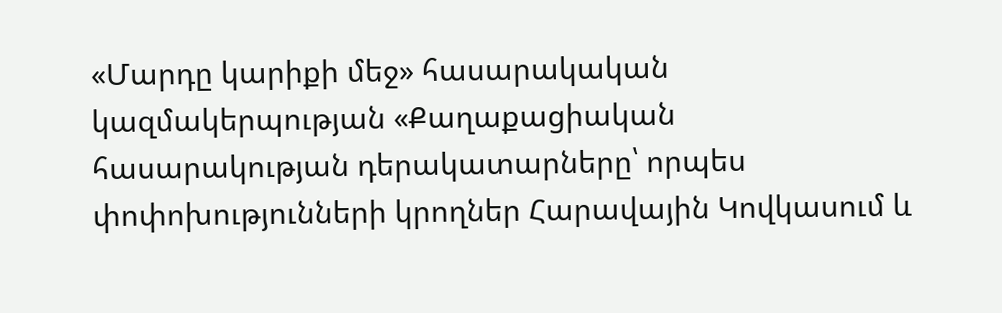«Մարդը կարիքի մեջ» հասարակական կազմակերպության «Քաղաքացիական հասարակության դերակատարները՝ որպես փոփոխությունների կրողներ Հարավային Կովկասում և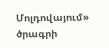Մոլդովայում» ծրագրի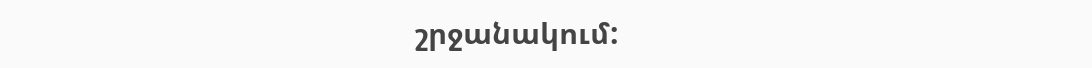շրջանակում: